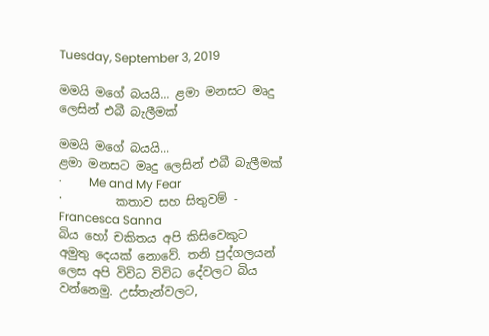Tuesday, September 3, 2019

මමයි මගේ බයයි... ළමා මනසට මෘදු ලෙසින් එබී බැලීමක්

මමයි මගේ බයයි...
ළමා මනසට මෘදු ලෙසින් එබී බැලීමක්
·         Me and My Fear
·         කතාව සහ සිතුවම් - Francesca Sanna
බිය හෝ චකිතය අපි කිසිවෙකුට අමුතු දෙයක් නොවේ. තනි පුද්ගලයන් ලෙස අපි විවිධ විවිධ දේවලට බිය වන්නෙමු. උස්තැන්වලට,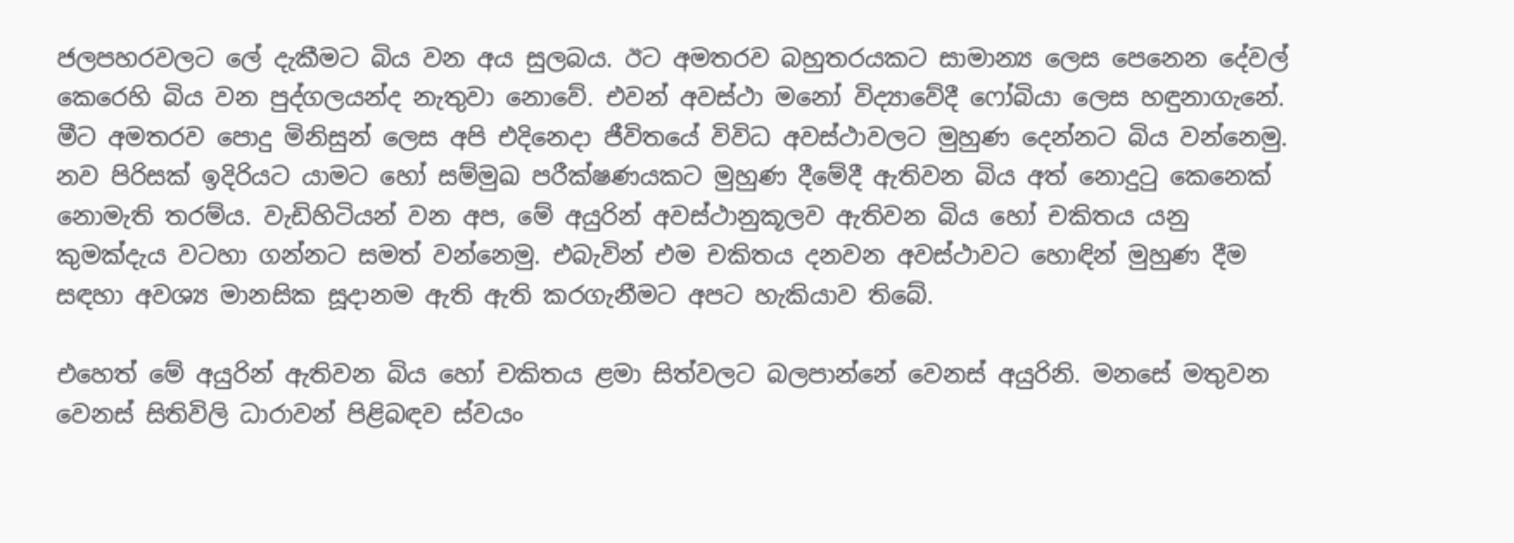ජලපහරවලට ලේ දැකීමට බිය වන අය සුලබය. ඊට අමතරව බහුතරයකට සාමාන්‍ය ලෙස පෙනෙන දේවල් කෙරෙහි බිය වන පුද්ගලයන්ද නැතුවා නොවේ. එවන් අවස්ථා මනෝ විද්‍යාවේදී ෆෝබියා ලෙස හඳුනාගැනේ.
මීට අමතරව පොදු මිනිසුන් ලෙස අපි එදිනෙදා ජීවිතයේ විවිධ අවස්ථාවලට මුහුණ දෙන්නට බිය වන්නෙමු. නව පිරිසක් ඉදිරියට යාමට හෝ සම්මුඛ පරීක්ෂණයකට මුහුණ දීමේදී ඇතිවන බිය අත් නොදුටු කෙනෙක් නොමැති තරම්ය. වැඩිහිටියන් වන අප, මේ අයුරින් අවස්ථානුකූලව ඇතිවන බිය හෝ චකිතය යනු කුමක්දැය වටහා ගන්නට සමත් වන්නෙමු. එබැවින් එම චකිතය දනවන අවස්ථාවට හොඳින් මුහුණ දීම සඳහා අවශ්‍ය මානසික සූදානම ඇති ඇති කරගැනීමට අපට හැකියාව තිබේ.

එහෙත් මේ අයුරින් ඇතිවන බිය හෝ චකිතය ළමා සිත්වලට බලපාන්නේ වෙනස් අයුරිනි. මනසේ මතුවන වෙනස් සිතිවිලි ධාරාවන් පිළිබඳව ස්වයං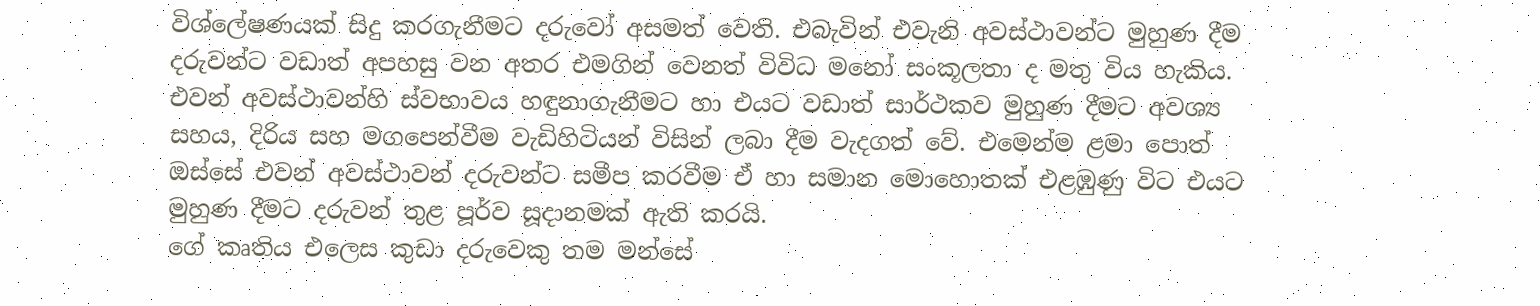විශ්ලේෂණයක් සිදු කරගැනීමට දරුවෝ අසමත් වෙති. එබැවින් එවැනි අවස්ථාවන්ට මුහුණ දීම දරුවන්ට වඩාත් අපහසු වන අතර එමගින් වෙනත් විවිධ මනෝ සංකූලතා ද මතු විය හැකිය. එවන් අවස්ථාවන්හි ස්වභාවය හඳුනාගැනීමට හා එයට වඩාත් සාර්ථකව මුහුණ දීමට අවශ්‍ය සහය, දිරිය සහ මගපෙන්වීම වැඩිහිටියන් විසින් ලබා දීම වැදගත් වේ. එමෙන්ම ළමා පොත් ඔස්සේ එවන් අවස්ථාවන් දරුවන්ට සමීප කරවීම ඒ හා සමාන මොහොතක් එළඹුණු විට එයට මුහුණ දීමට දරුවන් තුළ පූර්ව සූදානමක් ඇති කරයි.
ගේ කෘතිය එලෙස කුඩා දරුවෙකු තම මන්සේ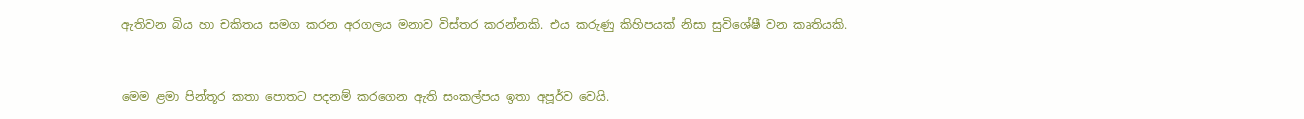ඇතිවන බිය හා චකිතය සමග කරන අරගලය මනාව විස්තර කරන්නකි. එය කරුණු කිහිපයක් නිසා සුවිශේෂී වන කෘතියකි.


මෙම ළමා පින්තූර කතා පොතට පදනම් කරගෙන ඇති සංකල්පය ඉතා අපූර්ව වෙයි.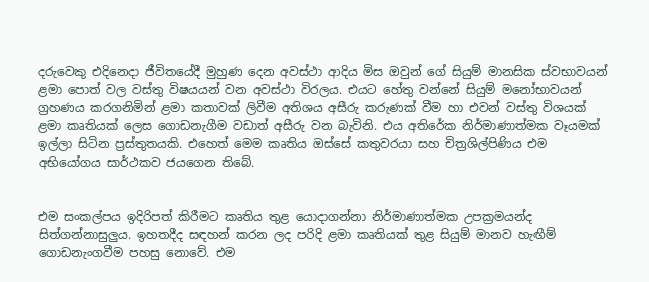දරුවෙකු එදිනෙදා ජීවිතයේදී මුහුණ දෙන අවස්ථා ආදිය මිස ඔවුන් ගේ සියුම් මානසික ස්වභාවයන් ළමා පොත් වල වස්තු විෂයයන් වන අවස්ථා විරලය. එයට හේතු වන්නේ සියුම් මනෝභාවයන් ග්‍රහණය කරගනිමින් ළමා කතාවක් ලිවීම අතිශය අසීරු කරුණක් වීම හා එවන් වස්තු විශයක් ළමා කෘතියක් ලෙස ගොඩනැගීම වඩාත් අසීරු වන බැවිනි. එය අතිරේක නිර්මාණාත්මක වෑයමක් ඉල්ලා සිටින ප්‍රස්තුතයකි. එහෙත් මෙම කෘතිය ඔස්සේ කතුවරයා සහ චිත්‍රශිල්පිණිය එම අභියෝගය සාර්ථකව ජයගෙන තිබේ.


එම සංකල්පය ඉදිරිපත් කිරීමට කෘතිය තුළ යොදාගන්නා නිර්මාණාත්මක උපක්‍රමයන්ද සිත්ගන්නාසුලුය. ඉහතදීද සඳහන් කරන ලද පරිදි ළමා කෘතියක් තුළ සියුම් මානව හැඟීම් ගොඩනැංගවීම පහසු නොවේ. එම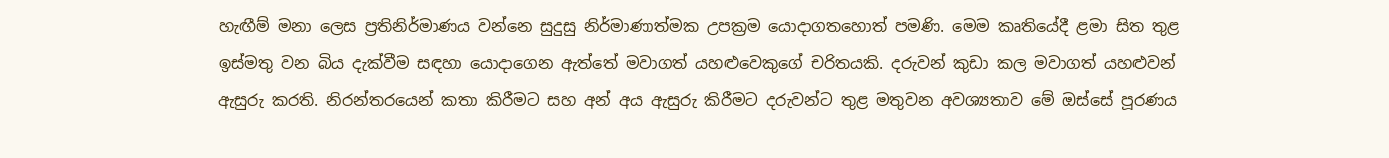හැඟීම් මනා ලෙස ප්‍රතිනිර්මාණය වන්නෙ සුදුසු නිර්මාණාත්මක උපක්‍රම යොදාගතහොත් පමණි. මෙම කෘතියේදී ළමා සිත තුළ ඉස්මතු වන බිය දැක්වීම සඳහා යොදාගෙන ඇත්තේ මවාගත් යහළුවෙකුගේ චරිතයකි. දරුවන් කුඩා කල මවාගත් යහළුවන් ඇසුරු කරති. නිරන්තරයෙන් කතා කිරීමට සහ අන් අය ඇසුරු කිරීමට දරුවන්ට තුළ මතුවන අවශ්‍යතාව මේ ඔස්සේ පූරණය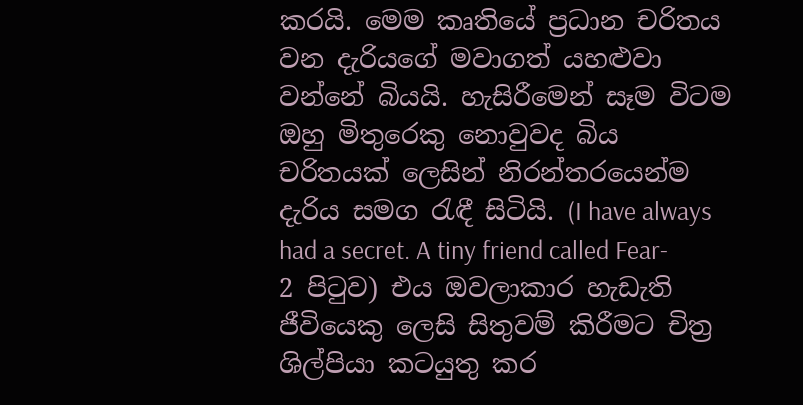කරයි. මෙම කෘතියේ ප්‍රධාන චරිතය වන දැරියගේ මවාගත් යහළුවා වන්නේ බියයි. හැසිරීමෙන් සෑම විටම ඔහු මිතුරෙකු නොවුවද බිය චරිතයක් ලෙසින් නිරන්තරයෙන්ම දැරිය සමග රැඳී සිටියි. (I have always had a secret. A tiny friend called Fear- 2 පිටුව) එය ඔවලාකාර හැඩැති ජීවියෙකු ලෙසි සිතුවම් කිරීමට චිත්‍ර ශිල්පියා කටයුතු කර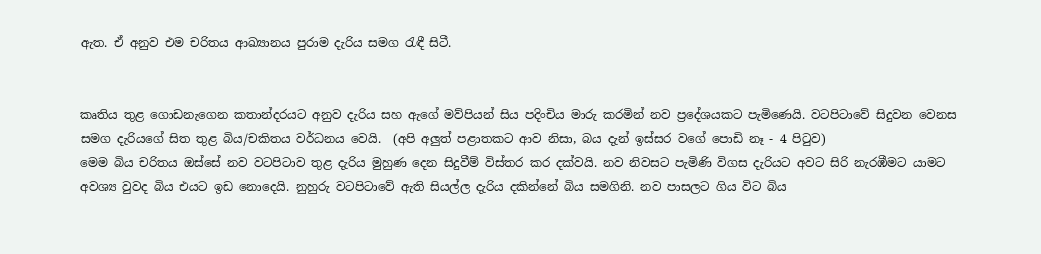ඇත. ඒ අනුව එම චරිතය ආඛ්‍යානය පුරාම දැරිය සමග රැඳී සිටී.


කෘතිය තුළ ගොඩනැගෙන කතාන්දරයට අනුව දැරිය සහ ඇගේ මව්පියන් සිය පදිංචිය මාරු කරමින් නව ප්‍රදේශයකට පැමිණෙයි. වටපිටාවේ සිදුවන වෙනස සමග දැරියගේ සිත තුළ බිය/චකිතය වර්ධනය වෙයි.  (අපි අලුත් පළාතකට ආව නිසා, බය දැන් ඉස්සර වගේ පොඩි නෑ - 4 පිටුව)
මෙම බිය චරිතය ඔස්සේ නව වටපිටාව තුළ දැරිය මුහුණ දෙන සිදුවීම් විස්තර කර දක්වයි. නව නිවසට පැමිණි විගස දැරියට අවට සිරි නැරඹීමට යාමට අවශ්‍ය වුවද බිය එයට ඉඩ නොදෙයි. නුහුරු වටපිටාවේ ඇති සියල්ල දැරිය දකින්නේ බිය සමගිනි. නව පාසලට ගිය විට බිය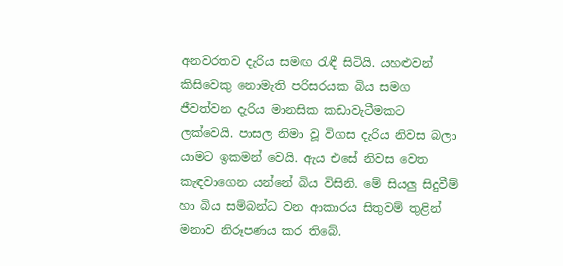අනවරතව දැරිය සමඟ රැඳී සිටියි. යහළුවන් කිසිවෙකු නොමැති පරිසරයක බිය සමග ජීවත්වන දැරිය මානසික කඩාවැටීමකට ලක්වෙයි. පාසල නිමා වූ විගස දැරිය නිවස බලා යාමට ඉකමන් වෙයි. ඇය එසේ නිවස වෙත කැඳවාගෙන යන්නේ බිය විසිනි. මේ සියලු සිදුවීම් හා බිය සම්බන්ධ වන ආකාරය සිතුවම් තුළින් මනාව නිරූපණය කර තිබේ.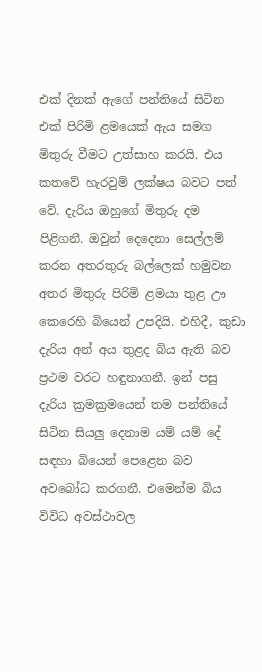එක් දිනක් ඇගේ පන්තියේ සිටින එක් පිරිමි ළමයෙක් ඇය සමග මිතුරු වීමට උත්සාහ කරයි. එය කතවේ හැරවුම් ලක්ෂය බවට පත් වේ. දැරිය ඔහුගේ මිතුරු දම පිළිගනී. ඔවුන් දෙදෙනා සෙල්ලම් කරන අතරතුරු බල්ලෙක් හමුවන අතර මිතුරු පිරිමි ළමයා තුළ ඌ කෙරෙහි බියෙන් උපදියි. එහිදී, කුඩා දැරිය අන් අය තුළද බිය ඇති බව ප්‍රථම වරට හඳුනාගනී. ඉන් පසු දැරිය ක්‍රමක්‍රමයෙන් තම පන්තියේ සිටින සියලු දෙනාම යම් යම් දේ සඳහා බියෙන් පෙළෙන බව අවබෝධ කරගනී. එමෙන්ම බිය විවිධ අවස්ථාවල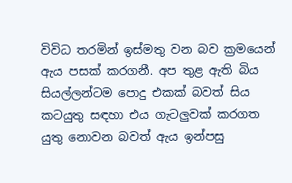විවිධ තරමින් ඉස්මතු වන බව ක්‍රමයෙන් ඇය පසක් කරගනී. අප තුළ ඇති බිය සියල්ලන්ටම පොදු එකක් බවත් සිය කටයුතු සඳහා එය ගැටලුවක් කරගත යුතු නොවන බවත් ඇය ඉන්පසු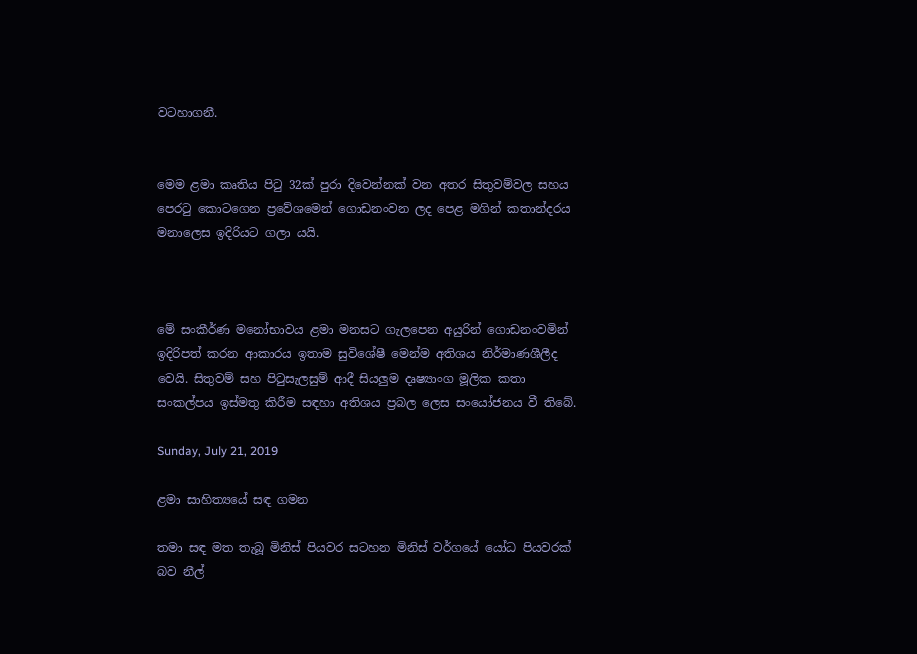වටහාගනී.


මෙම ළමා කෘතිය පිටු 32ක් පුරා දිවෙන්නක් වන අතර සිතුවම්වල සහය පෙරටු කොටගෙන ප්‍රවේශමෙන් ගොඩනංවන ලද පෙළ මගින් කතාන්දරය මනාලෙස ඉදිරියට ගලා යයි.



මේ සංකීර්ණ මනෝභාවය ළමා මනසට ගැලපෙන අයුරින් ගොඩනංවමින් ඉදිරිපත් කරන ආකාරය ඉතාම සුවිශේෂී මෙන්ම අතිශය නිර්මාණශීලීද වෙයි. සිතුවම් සහ පිටුසැලසුම් ආදී සියලුම දෘෂ්‍යාංග මූලික කතා සංකල්පය ඉස්මතු කිරීම සඳහා අතිශය ප්‍රබල ලෙස සංයෝජනය වී තිබේ.

Sunday, July 21, 2019

ළමා සාහිත්‍යයේ සඳ ගමන

තමා සඳ මත තැබූ මිනිස් පියවර සටහන මිනිස් වර්ගයේ යෝධ පියවරක් බව නීල්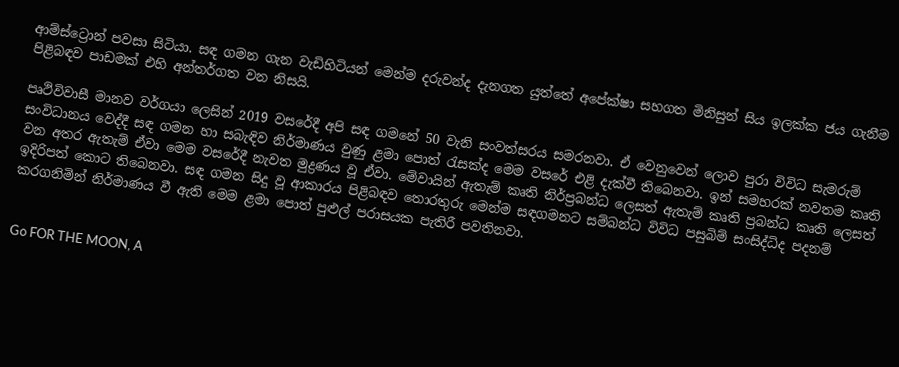ආම්ස්ට්‍රොන් පවසා සිටියා. සඳ ගමන ගැන වැඩිහිටියන් මෙන්ම දරුවන්ද දැනගත යුත්තේ අපේක්ෂා සහගත මිනිසුන් සිය ඉලක්ක ජය ගැනීම පිළිබඳව පාඩමක් එහි අන්තර්ගත වන නිසයි.

පෘථිවිවාසී මානව වර්ගයා ලෙසින් 2019 වසරේදී අපි සඳ ගමනේ 50 වැනි සංවත්සරය සමරනවා. ඒ වෙනුවෙන් ලොව පුරා විවිධ සැමරුම් සංවිධානය වෙද්දී සඳ ගමන හා සබැඳිව නිර්මාණය වුණු ළමා පොත් රැසක්ද මෙම වසරේ එළි දැක්වී තිබෙනවා. ඉන් සමහරක් නවතම කෘති වන අතර ඇතැම් ඒවා මෙම වසරේදී නැවත මුද්‍රණය වූ ඒවා. මේවායින් ඇතැම් කෘති නිර්ප්‍රබන්ධ ලෙසත් ඇතැම් කෘති ප්‍රබන්ධ කෘති ලෙසත් ඉදිරිපත් කොට තිබෙනවා. සඳ ගමන සිදු වූ ආකාරය පිළිබඳව තොරතුරු මෙන්ම සඳගමනට සම්බන්ධ විවිධ පසුබිම් සංසිද්ධිද පදනම් කරගනිමින් නිර්මාණය වී ඇති මෙම ළමා පොත් පුළුල් පරාසයක පැතිරී පවතිනවා.


Go FOR THE MOON, A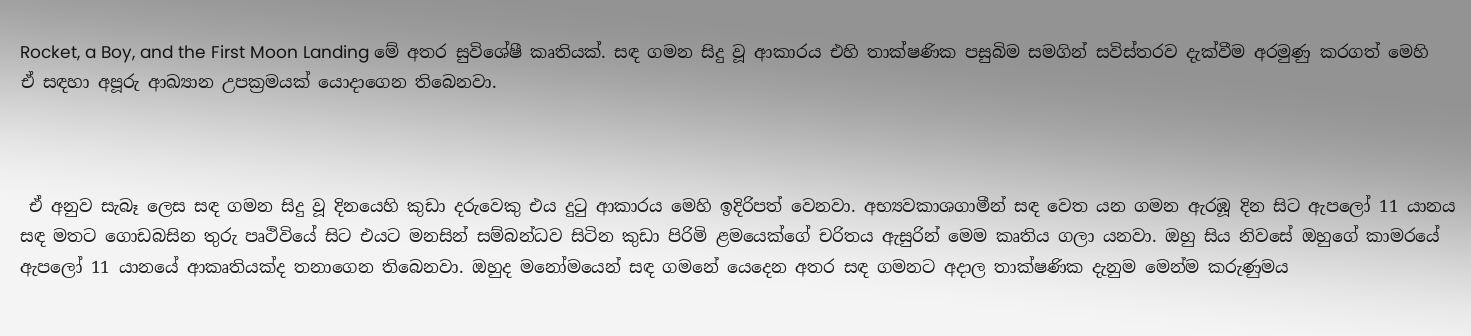Rocket, a Boy, and the First Moon Landing මේ අතර සුවිශේෂී කෘතියක්. සඳ ගමන සිදු වූ ආකාරය එහි තාක්ෂණික පසුබිම සමගින් සවිස්තරව දැක්වීම අරමුණු කරගත් මෙහි ඒ සඳහා අපූරු ආඛ්‍යාන උපක්‍රමයක් යොදාගෙන තිබෙනවා.



 ඒ අනුව සැබෑ ලෙස සඳ ගමන සිදු වූ දිනයෙහි කුඩා දරුවෙකු එය දුටු ආකාරය මෙහි ඉදිරිපත් වෙනවා. අභ්‍යවකාශගාමීන් සඳ වෙත යන ගමන ඇරඹූ දින සිට ඇපලෝ 11 යානය සඳ මතට ගොඩබසින තුරු පෘථිවියේ සිට එයට මනසින් සම්බන්ධව සිටින කුඩා පිරිමි ළමයෙක්ගේ චරිතය ඇසුරින් මෙම කෘතිය ගලා යනවා. ඔහු සිය නිවසේ ඔහුගේ කාමරයේ ඇපලෝ 11 යානයේ ආකෘතියක්ද තනාගෙන තිබෙනවා. ඔහුද මනෝමයෙන් සඳ ගමනේ යෙදෙන අතර සඳ ගමනට අදාල තාක්ෂණික දැනුම මෙන්ම කරුණුමය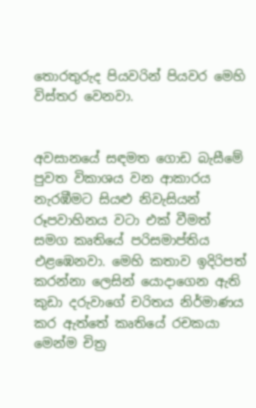තොරතුරුද පියවරින් පියවර මෙහි විස්තර වෙනවා.


අවසානයේ සඳමත ගොඩ බැසීමේ පුවත විකාශය වන ආකාරය නැරඹීමට සියළු නිවැසියන් රූපවාහිනය වටා එක් වීමත් සමග කෘතියේ පරිසමාප්තිය එළඹෙනවා. මෙහි කතාව ඉදිරිපත් කරන්නා ලෙසින් යොදාගෙන ඇති කුඩා දරුවාගේ චරිතය නිර්මාණය කර ඇත්තේ කෘතියේ රචකයා මෙන්ම චිත්‍ර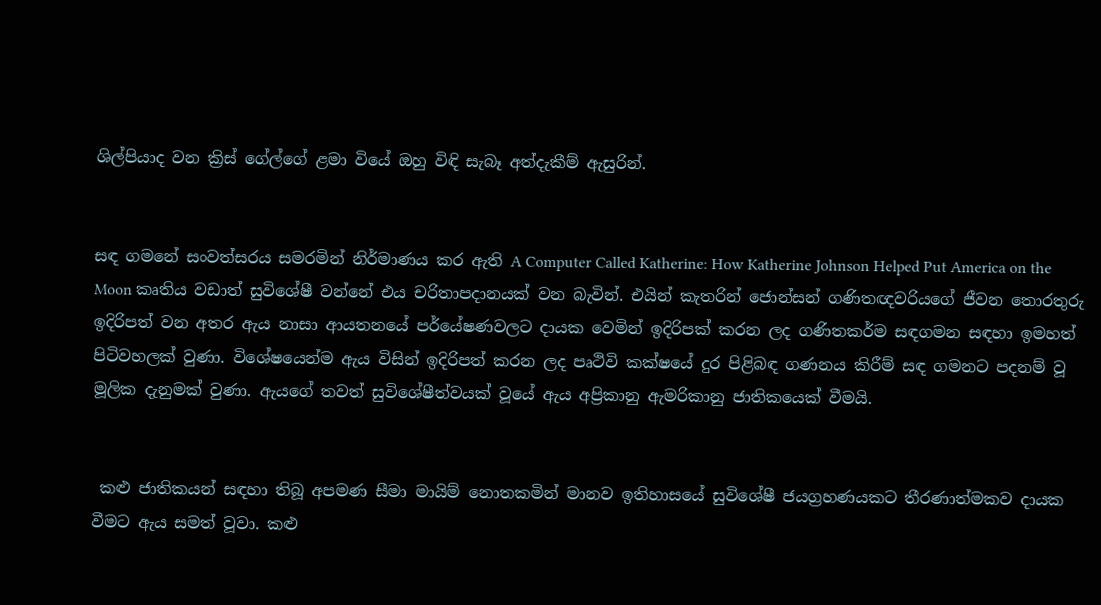ශිල්පියාද වන ක්‍රිස් ගේල්ගේ ළමා වියේ ඔහු විඳි සැබෑ අත්දැකීම් ඇසුරින්.


සඳ ගමනේ සංවත්සරය සමරමින් නිර්මාණය කර ඇති A Computer Called Katherine: How Katherine Johnson Helped Put America on the Moon කෘතිය වඩාත් සුවිශේෂී වන්නේ එය චරිතාපදානයක් වන බැවින්. එයින් කැතරින් ජොන්සන් ගණිතඥවරියගේ ජීවන තොරතුරු ඉදිරිපත් වන අතර ඇය නාසා ආයතනයේ පර්යේෂණවලට දායක වෙමින් ඉදිරිපක් කරන ලද ගණිතකර්ම සඳගමන සඳහා ඉමහත් පිටිවහලක් වුණා. විශේෂයෙන්ම ඇය විසින් ඉදිරිපත් කරන ලද පෘථිවි කක්ෂයේ දුර පිළිබඳ ගණනය කිරීම් සඳ ගමනට පදනම් වූ මූලික දැනුමක් වුණා. ඇයගේ තවත් සුවිශේෂීත්වයක් වූයේ ඇය අප්‍රිකානු ඇමරිකානු ජාතිකයෙක් වීමයි.


 කළු ජාතිකයන් සඳහා තිබූ අපමණ සීමා මායිම් නොතකමින් මානව ඉතිහාසයේ සුවිශේෂී ජයග්‍රහණයකට තීරණාත්මකව දායක වීමට ඇය සමත් වූවා. කළු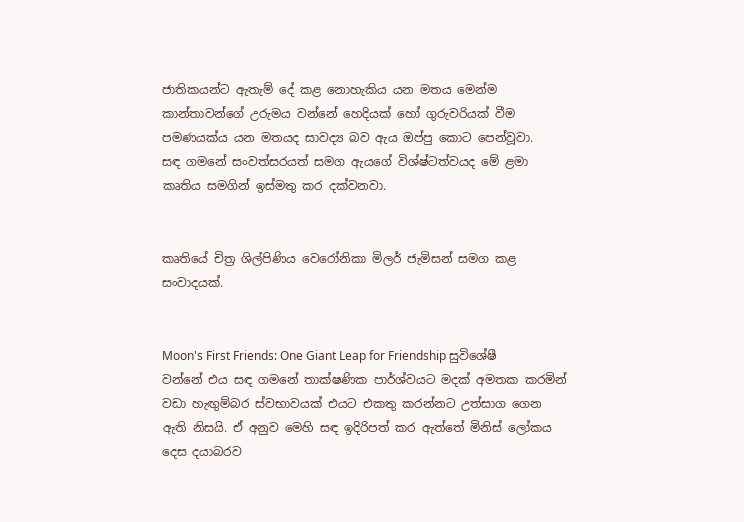ජාතිකයන්ට ඇතැම් දේ කළ නොහැකිය යන මතය මෙන්ම කාන්තාවන්ගේ උරුමය වන්නේ හෙදියක් හෝ ගුරුවරියක් වීම පමණයක්ය යන මතයද සාවද්‍ය බව ඇය ඔප්පු කොට පෙන්වූවා.
සඳ ගමනේ සංවත්සරයත් සමග ඇයගේ විශ්ෂ්ටත්වයද මේ ළමා කෘතිය සමගින් ඉස්මතු කර දක්වනවා.


කෘතියේ චිත්‍ර ශිල්පිණිය වෙරෝනිකා මිලර් ජැමිසන් සමග කළ සංවාදයක්.


Moon's First Friends: One Giant Leap for Friendship සුවිශේෂී වන්නේ එය සඳ ගමනේ තාක්ෂණික පාර්ශ්වයට මදක් අමතක කරමින් වඩා හැඟුම්බර ස්වභාවයක් එයට එකතු කරන්නට උත්සාග ගෙන ඇති නිසයි. ඒ අනුව මෙහි සඳ ඉදිරිපත් කර ඇත්තේ මිනිස් ලෝකය දෙස දයාබරව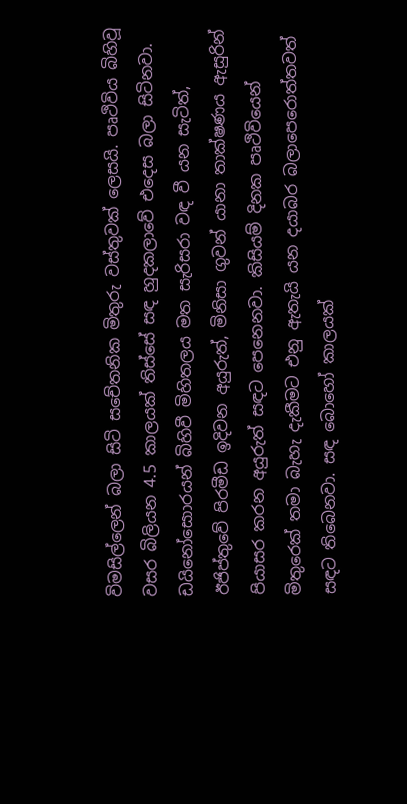විමසිල්ලෙන් බලා සිටි සචේතනික මිතුරු වස්තුවක් ලෙසයි. පෘථිවිය බිහිවූ වසර බිලියන 4.5 කාලයක් තිස්සේ සඳ හුදකලාවේ එදෙස බලා සිටිනවා. ඩයිනෝසොාරයන් බිහිවී මිහිතලය මත සැරිසරා වඳ වී යන සැටිත්, ඊජිප්තුවේ පිරමීඩ ඉදිවන අයුරුත්, මිනිසා ගුවන් යානා තාක්ෂණය ඇසුරින් පියාසර කරන අයුරුත් සඳට පෙනෙනවා. කිසියම් දිනක පෘථිවියෙන් මිතුරෙක් තමා බැහැ දැකීමට එනු ඇතැයි යන දයාබර බලාපෙරොත්තවත් සඳට තිබෙනවා. සඳ බොහෝ කාලයක්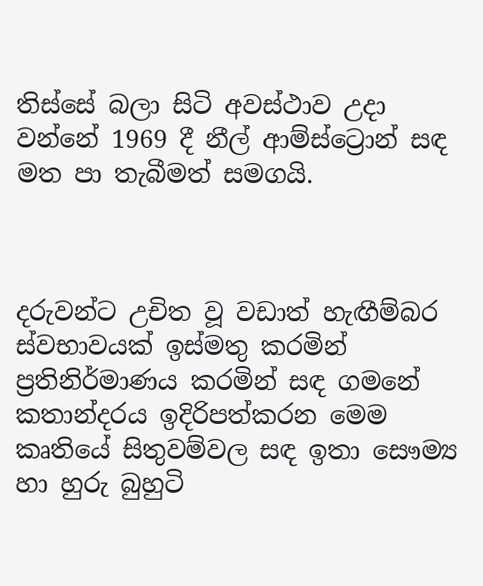තිස්සේ බලා සිටි අවස්ථාව උදා වන්නේ 1969 දී නීල් ආම්ස්ට්‍රොන් සඳ මත පා තැබීමත් සමගයි.



දරුවන්ට උචිත වූ වඩාත් හැඟීම්බර ස්වභාවයක් ඉස්මතු කරමින් ප්‍රතිනිර්මාණය කරමින් සඳ ගමනේ කතාන්දරය ඉදිරිපත්කරන මෙම කෘතියේ සිතුවම්වල සඳ ඉතා සෞම්‍ය හා හුරු බුහුටි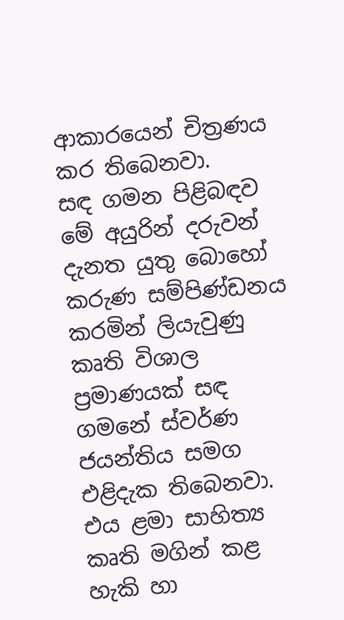ආකාරයෙන් චිත්‍රණය කර තිබෙනවා.
සඳ ගමන පිළිබඳව මේ අයුරින් දරුවන් දැනත යුතු බොහෝ කරුණ සම්පිණ්ඩනය කරමින් ලියැවුණු කෘති විශාල ප්‍රමාණයක් සඳ ගමනේ ස්වර්ණ ජයන්තිය සමග එළිදැක තිබෙනවා. එය ළමා සාහිත්‍ය කෘති මගින් කළ හැකි හා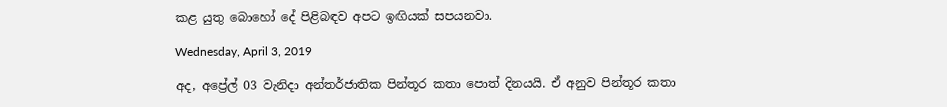කළ යුතු බොහෝ දේ පිළිබඳව අපට ඉඟියක් සපයනවා.

Wednesday, April 3, 2019

අද, අප්‍රේල් 03 වැනිදා අන්තර්ජාතික පින්තූර කතා පොත් දිනයයි. ඒ අනුව පින්තූර කතා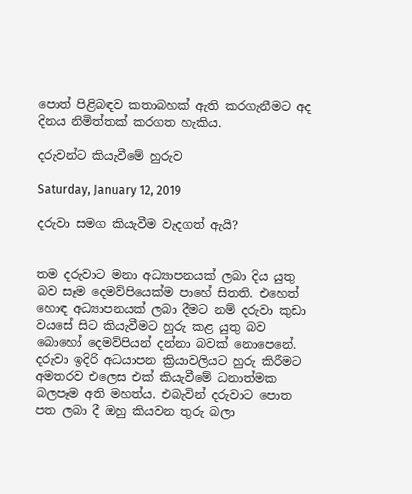පොත් පිළිබඳව කතාබහක් ඇති කරගැනීමට අද දිනය නිමිත්තක් කරගත හැකිය.

දරුවන්ට කියැවීමේ හුරුව

Saturday, January 12, 2019

දරුවා සමග කියැවීම වැදගත් ඇයි?


තම දරුවාට මනා අධ්‍යාපනයක් ලබා දිය යුතු බව සෑම දෙමව්පියෙක්ම පාහේ සිතති. එහෙත් හොඳ අධ්‍යාපනයක් ලබා දීමට නම් දරුවා කුඩා වයසේ සිට කියැවීමට හුරු කළ යුතු බව බොහෝ දෙමව්පියන් දන්නා බවක් නොපෙනේ. දරුවා ඉදිරි අධයාපන ක්‍රියාවලියට හුරු කිරීමට අමතරව එලෙස එක් කියැවීමේ ධනාත්මක බලපෑම අති මහත්ය. එබැවින් දරුවාට පොත පත ලබා දී ඔහු කියවන තුරු බලා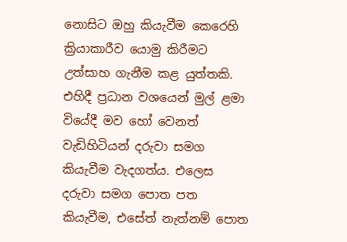නොසිට ඔහු කියැවීම කෙරෙහි ක්‍රියාකාරීව යොමු කිරීමට උත්සාහ ගැනීම කළ යුත්තකි. එහිදී ප්‍රධාන වශයෙන් මුල් ළමා වියේදී මව හෝ වෙනත් වැඩිහිටියන් දරුවා සමග කියැවීම වැදගත්ය. එලෙස දරුවා සමග පොත පත කියැවීම, එසේත් නැත්නම් පොත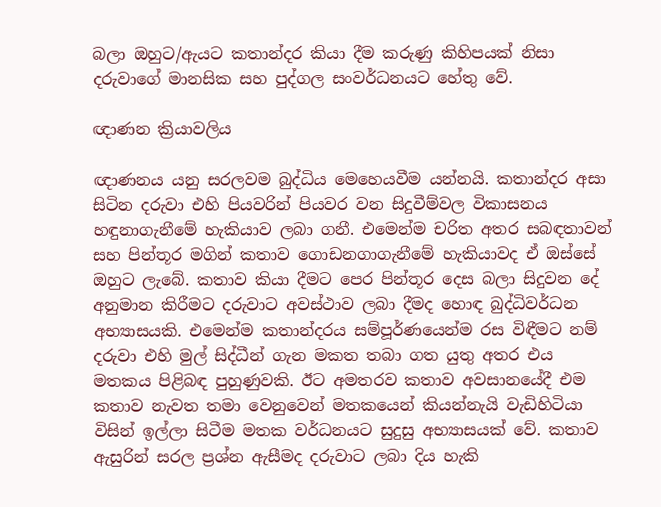බලා ඔහුට/ඇයට කතාන්දර කියා දීම කරුණු කිහිපයක් නිසා දරුවාගේ මානසික සහ පුද්ගල සංවර්ධනයට හේතු වේ.

ඥාණන ක්‍රියාවලිය

ඥාණනය යනු සරලවම බුද්ධිය මෙහෙයවීම යන්නයි. කතාන්දර අසා සිටින දරුවා එහි පියවරින් පියවර වන සිදුවීම්වල විකාසනය හඳුනාගැනීමේ හැකියාව ලබා ගනී. එමෙන්ම චරිත අතර සබඳතාවන් සහ පින්තූර මගින් කතාව ගොඩනගාගැනීමේ හැකියාවද ඒ ඔස්සේ ඔහුට ලැබේ. කතාව කියා දීමට පෙර පින්තූර දෙස බලා සිදුවන දේ අනුමාන කිරීමට දරුවාට අවස්ථාව ලබා දීමද හොඳ බුද්ධිවර්ධන අභ්‍යාසයකි. එමෙන්ම කතාන්දරය සම්පූර්ණයෙන්ම රස විඳීමට නම් දරුවා එහි මුල් සිද්ධීන් ගැන මකත තබා ගත යුතු අතර එය මතකය පිළිබඳ පුහුණුවකි. ඊට අමතරව කතාව අවසානයේදී එම කතාව නැවත තමා වෙනුවෙන් මතකයෙන් කියන්නැයි වැඩිහිටියා විසින් ඉල්ලා සිටීම මතක වර්ධනයට සුදුසු අභ්‍යාසයක් වේ. කතාව ඇසුරින් සරල ප්‍රශ්න ඇසීමද දරුවාට ලබා දිය හැකි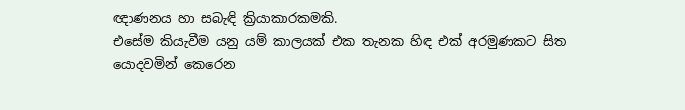ඥාණනය හා සබැඳි ක්‍රියාකාරකමකි.
එසේම කියැවීම යනු යම් කාලයක් එක තැනක හිඳ එක් අරමුණකට සිත යොදවමින් කෙරෙන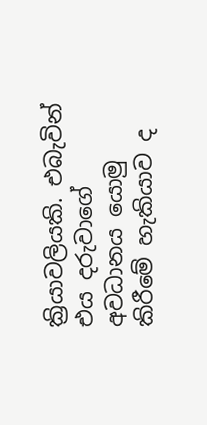ක්‍රියාවලියකි. එබැවින් එය දරුවාගේ අවධානය යොමු කිරීමේ හැකියාව ද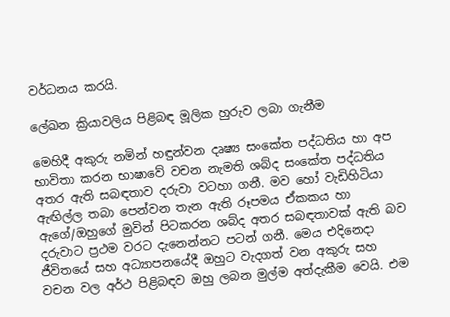වර්ධනය කරයි.

ලේඛන ක්‍රියාවලිය පිළිබඳ මූලික හුරුව ලබා ගැනීම

මෙහිදී අකුරු නමින් හඳුන්වන දෘෂ්‍ය සංකේත පද්ධතිය හා අප භාවිතා කරන භාෂාවේ වචන නැමති ශබ්ද සංකේත පද්ධතිය අතර ඇති සබඳතාව දරුවා වටහා ගනී. මව හෝ වැඩිහිටියා ඇඟිල්ල තබා පෙන්වන තැන ඇති රූපමය ඒකකය හා ඇගේ/ඔහුගේ මුවින් පිටකරන ශබ්ද අතර සබඳතාවක් ඇති බව දරුවාට ප්‍රථම වරට දැනෙන්නට පටන් ගනී. මෙය එදිනෙදා ජීවිතයේ සහ අධ්‍යාපනයේදී ඔහුට වැදගත් වන අකුරු සහ වචන වල අර්ථ පිළිබඳව ඔහු ලබන මුල්ම අත්දැකීම වෙයි. එම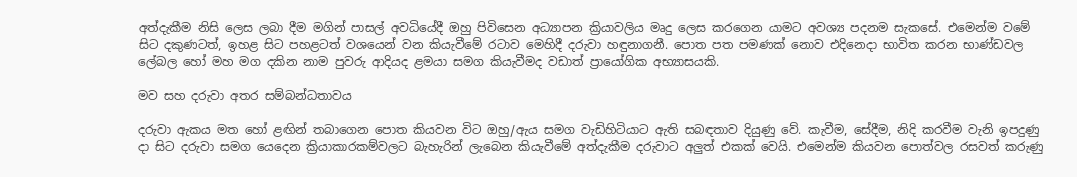අත්දැකීම නිසි ලෙස ලබා දීම මගින් පාසල් අවධියේදී ඔහු පිවිසෙන අධ්‍යාපන ක්‍රියාවලිය මෘදු ලෙස කරගෙන යාමට අවශ්‍ය පදනම සැකසේ. එමෙන්ම වමේ සිට දකුණටත්, ඉහළ සිට පහළටත් වශයෙන් වන කියැවීමේ රටාව මෙහිදී දරුවා හඳුනාගනී. පොත පත පමණක් නොව එදිනෙදා භාවිත කරන භාණ්ඩවල ලේබල හෝ මහ මග දකින නාම පුවරු ආදියද ළමයා සමග කියැවීමද වඩාත් ප්‍රායෝගික අභ්‍යාසයකි.

මව සහ දරුවා අතර සම්බන්ධතාවය

දරුවා ඇකය මත හෝ ළඟින් තබාගෙන පොත කියවන විට ඔහු/ඇය සමග වැඩිහිටියාට ඇති සබඳතාව දියුණු වේ. කැවීම, සේදීම, නිදි කරවීම වැනි ඉපදුණු දා සිට දරුවා සමග යෙදෙන ක්‍රියාකාරකම්වලට බැහැරින් ලැබෙන කියැවීමේ අත්දැකීම දරුවාට අලුත් එකක් වෙයි. එමෙන්ම කියවන පොත්වල රසවත් කරුණු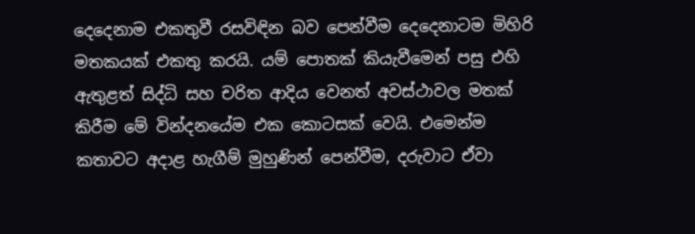දෙදෙනාම එකතුවී රසවිඳින බව පෙන්වීම දෙදෙනාටම මිහිරි මතකයක් එකතු කරයි. යම් පොතක් කියැවීමෙන් පසු එහි ඇතුළත් සිද්ධි සහ චරිත ආදිය වෙනත් අවස්ථාවල මතක් කිරීම මේ වින්දනයේම එක කොටසක් වෙයි. එමෙන්ම කතාවට අදාළ හැගීම් මුහුණින් පෙන්වීම, දරුවාට ඒවා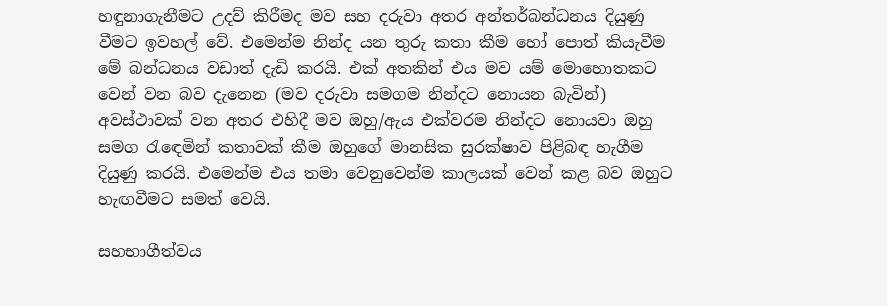හඳුනාගැනීමට උදව් කිරීමද මව සහ දරුවා අතර අන්තර්බන්ධනය දියුණු වීමට ඉවහල් වේ. එමෙන්ම නින්ද යන තුරු කතා කීම හෝ පොත් කියැවීම මේ බන්ධනය වඩාත් දැඩි කරයි. එක් අතකින් එය මව යම් මොහොතකට වෙන් වන බව දැනෙන (මව දරුවා සමගම නින්දට නොයන බැවින්) අවස්ථාවක් වන අතර එහිදී මව ඔහු/ඇය එක්වරම නින්දට නොයවා ඔහු සමග රැඳෙමින් කතාවක් කීම ඔහුගේ මානසික සුරක්ෂාව පිළිබඳ හැගීම දියුණු කරයි. එමෙන්ම එය තමා වෙනුවෙන්ම කාලයක් වෙන් කළ බව ඔහුට හැඟවීමට සමත් වෙයි.

සහභාගීත්වය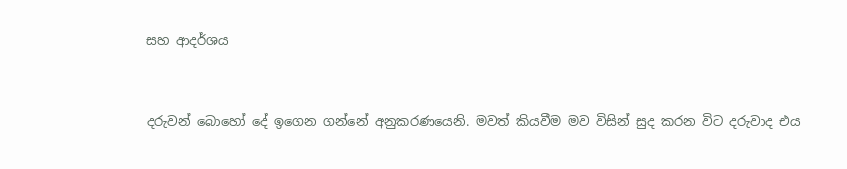සහ ආදර්ශය


දරුවන් බොහෝ දේ ඉගෙන ගන්නේ අනුකරණයෙනි. මවත් කියවීම මව විසින් සුද කරන විට දරුවාද එය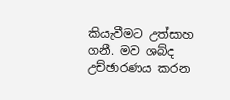කියැවීමට උත්සාහ ගනී. මව ශබ්ද උච්ඡාරණය කරන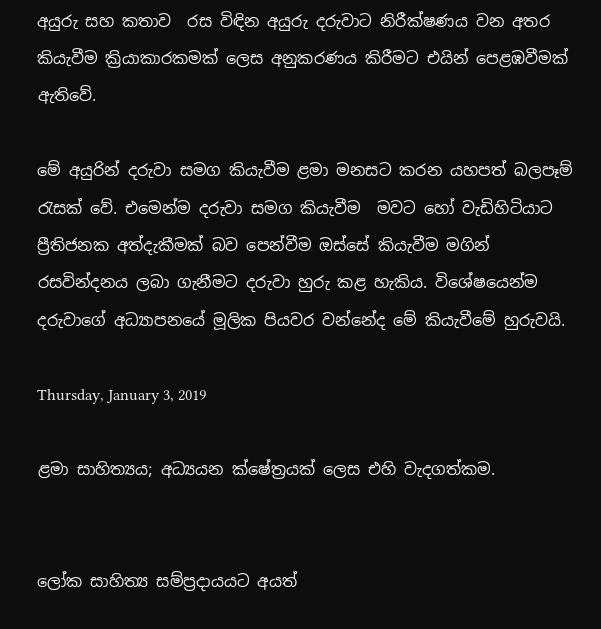අයුරු සහ කතාව  රස විඳින අයුරු දරුවාට නිරීක්ෂණය වන අතර කියැවීම ක්‍රියාකාරකමක් ලෙස අනුකරණය කිරීමට එයින් පෙළඹවීමක් ඇතිවේ.

මේ අයුරින් දරුවා සමග කියැවීම ළමා මනසට කරන යහපත් බලපෑම් රැසක් වේ. එමෙන්ම දරුවා සමග කියැවීම  මවට හෝ වැඩිහිටියාට ප්‍රීතිජනක අත්දැකීමක් බව පෙන්වීම ඔස්සේ කියැවීම මගින් රසවින්දනය ලබා ගැනීමට දරුවා හුරු කළ හැකිය. විශේෂයෙන්ම දරුවාගේ අධ්‍යාපනයේ මූලික පියවර වන්නේද මේ කියැවීමේ හුරුවයි.

Thursday, January 3, 2019

ළමා සාහිත්‍යය; අධ්‍යයන ක්ෂේත්‍රයක් ලෙස එහි වැදගත්කම.


ලෝක සාහිත්‍ය සම්ප්‍රදායයට අයත්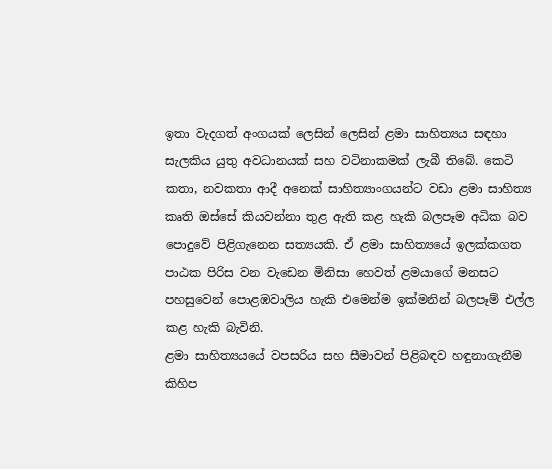ඉතා වැදගත් අංගයක් ලෙසින් ලෙසින් ළමා සාහිත්‍යය සඳහා සැලකිය යුතු අවධානයක් සහ වටිනාකමක් ලැබී තිබේ. කෙටි කතා, නවකතා ආදී අනෙක් සාහිත්‍යාංගයන්ට වඩා ළමා සාහිත්‍ය කෘති ඔස්සේ කියවන්නා තුළ ඇති කළ හැකි බලපෑම අධික බව පොදුවේ පිළිගැනෙන සත්‍යයකි. ඒ ළමා සාහිත්‍යයේ ඉලක්කගත පාඨක පිරිස වන වැඩෙන මිනිසා හෙවත් ළමයාගේ මනසට පහසුවෙන් පොළඹවාලිය හැකි එමෙන්ම ඉක්මනින් බලපෑම් එල්ල කළ හැකි බැවිනි.
ළමා සාහිත්‍යයයේ වපසරිය සහ සීමාවන් පිළිබඳව හඳුනාගැනීම කිහිප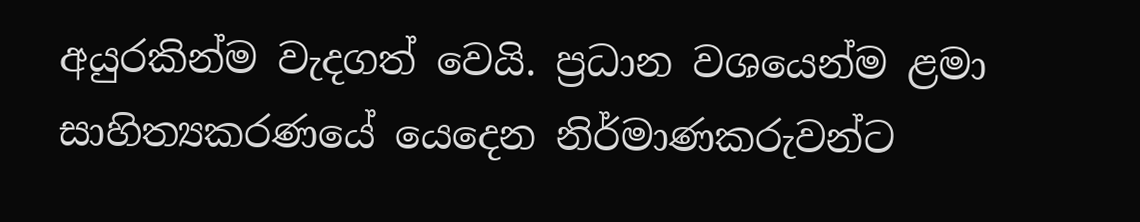අයුරකින්ම වැදගත් වෙයි. ප්‍රධාන වශයෙන්ම ළමා සාහිත්‍යකරණයේ යෙදෙන නිර්මාණකරුවන්ට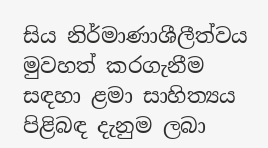සිය නිර්මාණාශීලීත්වය මුවහත් කරගැනීම සඳහා ළමා සාහිත්‍යය පිළිබඳ දැනුම ලබා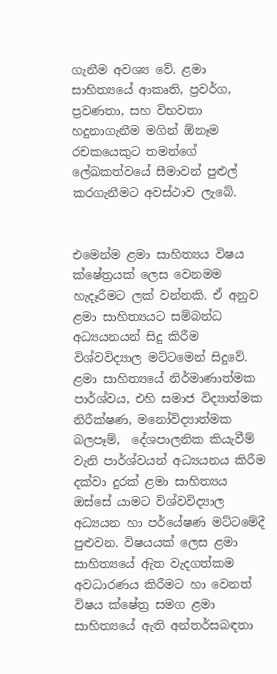ගැනීම අවශ්‍ය වේ. ළමා සාහිත්‍යයේ ආකෘති, ප්‍රවර්ග, ප්‍රවණතා, සහ විභවතා හදුනාගැනීම මගින් ඕනෑම රචකයෙකුට තමන්ගේ ලේඛකත්වයේ සීමාවන් පුළුල් කරගැනීමට අවස්ථාව ලැබේ.


එමෙන්ම ළමා සාහිත්‍යය විෂය ක්ෂේත්‍රයක් ලෙස වෙනමම හැදෑරීමට ලක් වන්නකි. ඒ අනුව ළමා සාහිත්‍යයට සම්බන්ධ අධ්‍යයනයන් සිදු කිරීම විශ්වවිද්‍යාල මට්ටමෙන් සිදුවේ. ළමා සාහිත්‍යයේ නිර්මාණාත්මක පාර්ශ්වය, එහි සමාජ විද්‍යාත්මක නිරීක්ෂණ, මනෝවිද්‍යාත්මක බලපෑම්,  දේශපාලනික කියැවීම් වැනි පාර්ශ්වයන් අධ්‍යයනය කිරීම දක්වා දුරක් ළමා සාහිත්‍යය ඔස්සේ යාමට විශ්වවිද්‍යාල අධ්‍යයන හා පර්යේෂණ මට්ටමේදී පුළුවන. විෂයයක් ලෙස ළමා සාහිත්‍යයේ ඇිත වැදගත්කම අවධාරණය කිරීමට හා වෙනත් විෂය ක්ෂේත්‍ර සමග ළමා සාහිත්‍යයේ ඇති අන්තර්සබඳතා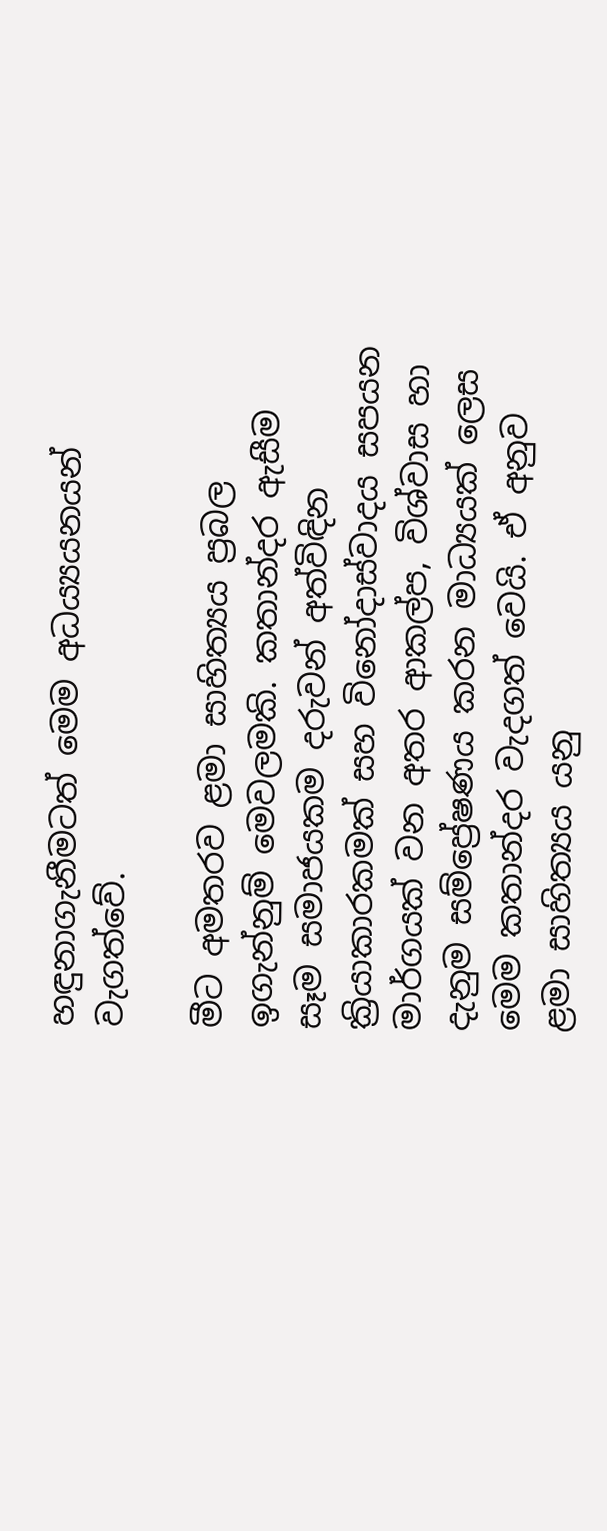හඳුනාගැනීමටත් මෙම අධය්‍යයනයන් වැගත්වේ.

මීට අමතරව ළමා සාහිත්‍යය ප්‍රබල ඉගැන්නුම් මෙවලමකි. කතාන්දර ඇසීම සෑම සමාජයකම දරුවන් අත්විඳින ක්‍රියාකාරකමක් සහ විනෝදාස්වාදය සපයන මාර්ගයක් වන අතර ආකල්ප, විශ්වාස හා දැනුම සම්ප්‍රේෂණය කරන මාධ්‍යයක් ලෙස මෙම කතාන්දර වැදගත් වෙයි. ඒ අනුව ළමා සාහිත්‍යය යනු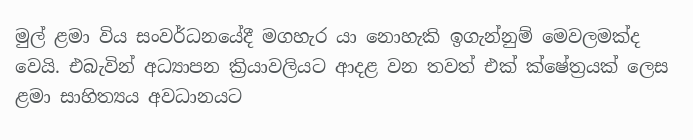මුල් ළමා විය සංවර්ධනයේදී මගහැර යා නොහැකි ඉගැන්නුම් මෙවලමක්ද වෙයි. එබැවින් අධ්‍යාපන ක්‍රියාවලියට ආදළ වන තවත් එක් ක්ෂේත්‍රයක් ලෙස ළමා සාහිත්‍යය අවධානයට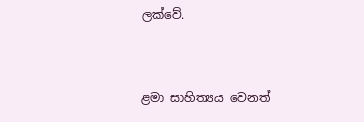ලක්වේ.


ළමා සාහිත්‍යය වෙනත්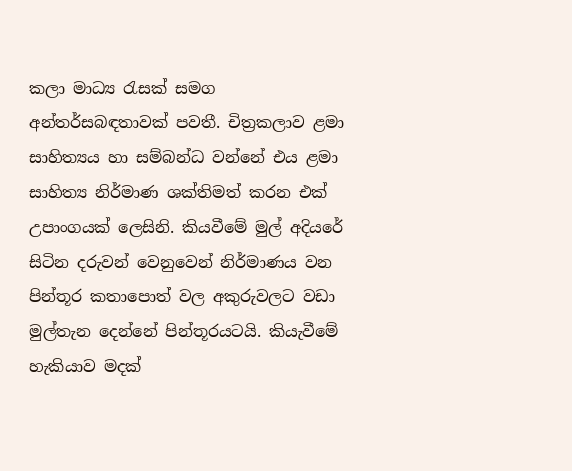කලා මාධ්‍ය රැසක් සමග අන්තර්සබඳතාවක් පවතී. චිත්‍රකලාව ළමා සාහිත්‍යය හා සම්බන්ධ වන්නේ එය ළමා සාහිත්‍ය නිර්මාණ ශක්තිමත් කරන එක් උපාංගයක් ලෙසිනි. කියවීමේ මුල් අදියරේ සිටින දරුවන් වෙනුවෙන් නිර්මාණය වන පින්තූර කතාපොත් වල අකුරුවලට වඩා මුල්තැන දෙන්නේ පින්තූරයටයි. කියැවීමේ හැකියාව මදක්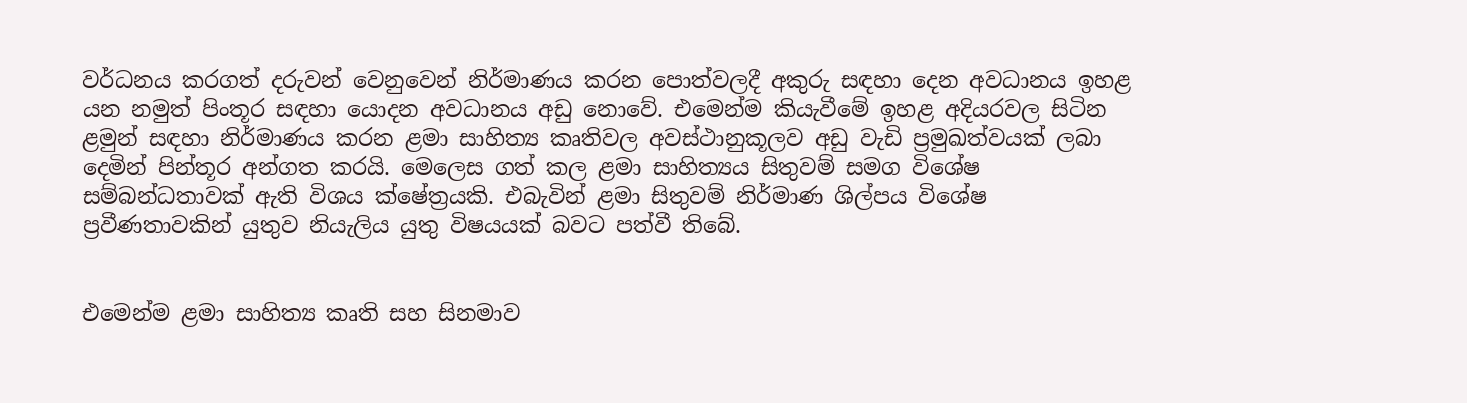වර්ධනය කරගත් දරුවන් වෙනුවෙන් නිර්මාණය කරන පොත්වලදී අකුරු සඳහා දෙන අවධානය ඉහළ යන නමුත් පිංතූර සඳහා යොදන අවධානය අඩු නොවේ. එමෙන්ම කියැවීමේ ඉහළ අදියරවල සිටින ළමුන් සඳහා නිර්මාණය කරන ළමා සාහිත්‍ය කෘතිවල අවස්ථානුකූලව අඩු වැඩි ප්‍රමුඛත්වයක් ලබා දෙමින් පින්තූර අන්ගත කරයි. මෙලෙස ගත් කල ළමා සාහිත්‍යය සිතුවම් සමග විශේෂ සම්බන්ධතාවක් ඇති විශය ක්ෂේත්‍රයකි. එබැවින් ළමා සිතුවම් නිර්මාණ ශිල්පය විශේෂ ප්‍රවීණතාවකින් යුතුව නියැලිය යුතු විෂයයක් බවට පත්වී තිබේ.


එමෙන්ම ළමා සාහිත්‍ය කෘති සහ සිනමාව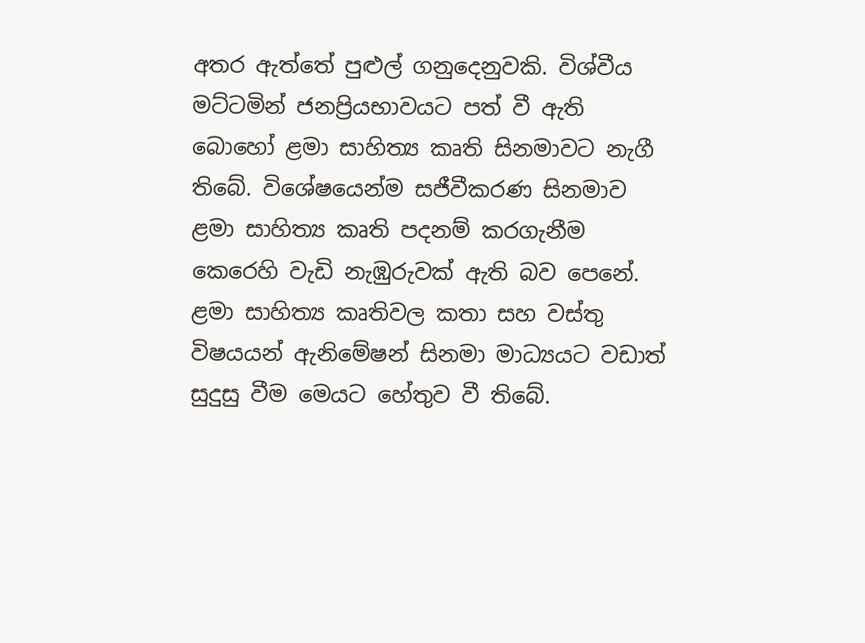අතර ඇත්තේ පුළුල් ගනුදෙනුවකි. විශ්වීය මට්ටමින් ජනප්‍රියභාවයට පත් වී ඇති බොහෝ ළමා සාහිත්‍ය කෘති සිනමාවට නැගී තිබේ. විශේෂයෙන්ම සජීවීකරණ සිනමාව ළමා සාහිත්‍ය කෘති පදනම් කරගැනීම කෙරෙහි වැඩි නැඹුරුවක් ඇති බව පෙනේ. ළමා සාහිත්‍ය කෘතිවල කතා සහ වස්තු විෂයයන් ඇනිමේෂන් සිනමා මාධ්‍යයට වඩාත් සුදුසු වීම මෙයට හේතුව වී තිබේ.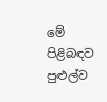මේ පිළිබඳව පුළුල්ව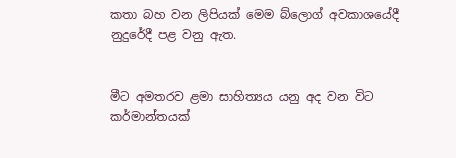කතා බහ වන ලිපියක් මෙම බ්ලොග් අවකාශයේදී නුදුරේදී පළ වනු ඇත.


මීට අමතරව ළමා සාහිත්‍යය යනු අද වන විට කර්මාන්තයක්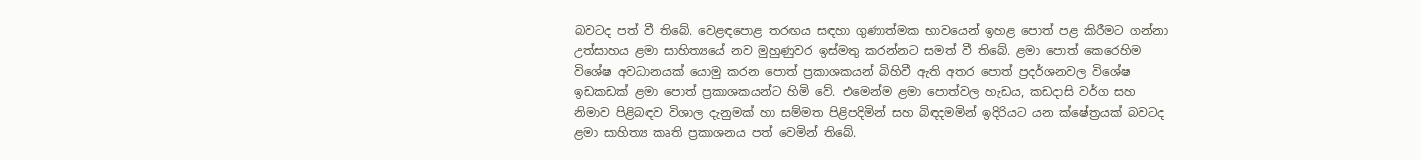බවටද පත් වී තිබේ. වෙළඳපොළ තරඟය සඳහා ගුණාත්මක භාවයෙන් ඉහළ පොත් පළ කිරීමට ගන්නා උත්සාහය ළමා සාහිත්‍යයේ නව මුහුණුවර ඉස්මතු කරන්නට සමත් වී තිබේ. ළමා පොත් කෙරෙහිම විශේෂ අවධානයක් යොමු කරන පොත් ප්‍රකාශකයන් බිහිවී ඇති අතර පොත් ප්‍රදර්ශනවල විශේෂ ඉඩකඩක් ළමා පොත් ප්‍රකාශකයන්ට හිමි වේ. එමෙන්ම ළමා පොත්වල හැඩය, කඩදාසි වර්ග සහ නිමාව පිළිබඳව විශාල දැනුමක් හා සම්මත පිළිපදිමින් සහ බිඳදමමින් ඉදිරියට යන ක්ෂේත්‍රයක් බවටද ළමා සාහිත්‍ය කෘති ප්‍රකාශනය පත් වෙමින් තිබේ.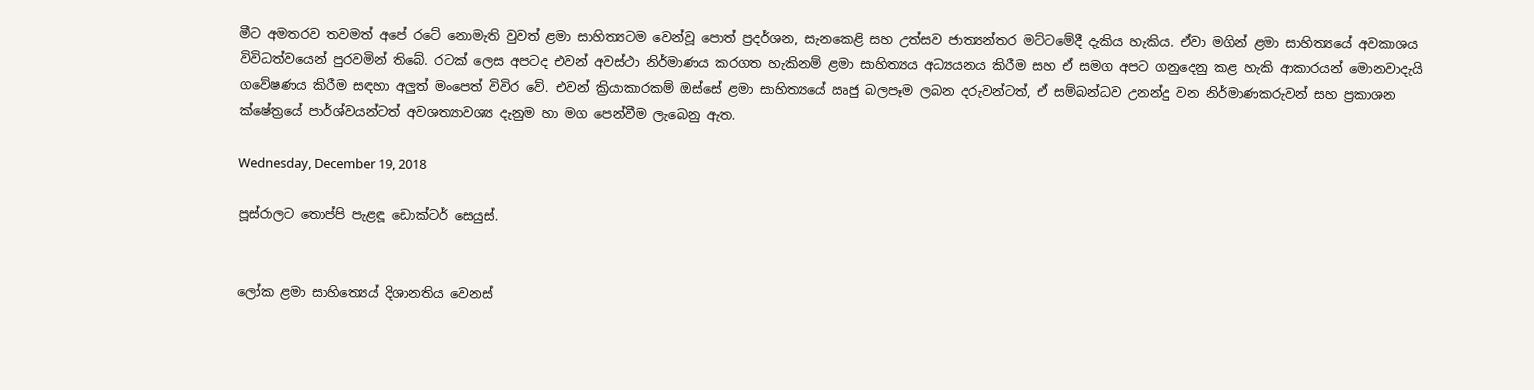මීට අමතරව තවමත් අපේ රටේ නොමැති වුවත් ළමා සාහිත්‍යටම වෙන්වූ පොත් ප්‍රදර්ශන, සැනකෙළි සහ උත්සව ජාත්‍යන්තර මට්ටමේදී දැකිය හැකිය. ඒවා මගින් ළමා සාහිත්‍යයේ අවකාශය විවිධත්වයෙන් පුරවමින් තිබේ. රටක් ලෙස අපටද එවන් අවස්ථා නිර්මාණය කරගත හැකිනම් ළමා සාහිත්‍යය අධ්‍යයනය කිරීම සහ ඒ සමග අපට ගනුදෙනු කළ හැකි ආකාරයන් මොනවාදැයි ගවේෂණය කිරීම සඳහා අලුත් මංපෙත් විවිර වේ. එවන් ක්‍රියාකාරකම් ඔස්සේ ළමා සාහිත්‍යයේ ඍජු බලපෑම ලබන දරුවන්ටත්, ඒ සම්බන්ධව උනන්දු වන නිර්මාණකරුවන් සහ ප්‍රකාශන ක්ෂේත්‍රයේ පාර්ශ්වයන්ටත් අවශත්‍යාවශ්‍ය දැනුම හා මග පෙන්වීම ලැබෙනු ඇත.

Wednesday, December 19, 2018

පූස්රාලට තොප්පි පැළඳූ ඩොක්ටර් සෙයුස්.


ලෝක ළමා සාහිත්‍යෙය් දිශානතිය වෙනස්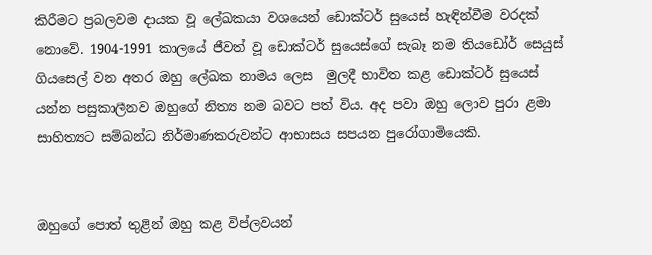කිරීමට ප්‍රබලවම දායක වූ ලේඛකයා වශයෙන් ඩොක්ටර් සුයෙස් හැඳින්වීම වරදක් නොවේ. 1904-1991 කාලයේ ජීවත් වූ ඩොක්ටර් සුයෙස්ගේ සැබෑ නම තියඩෝර් සෙයුස් ගියසෙල් වන අතර ඔහු ලේඛක නාමය ලෙස  මුලදී භාවිත කළ ඩොක්ටර් සුයෙස් යන්න පසුකාලීනව ඔහුගේ නිත්‍ය නම බවට පත් විය. අද පවා ඔහු ලොව පුරා ළමා සාහිත්‍යට සම්බන්ධ නිර්මාණකරුවන්ට ආභාසය සපයන පුරෝගාමියෙකි.


ඔහුගේ පොත් තුළින් ඔහු කළ විප්ලවයන්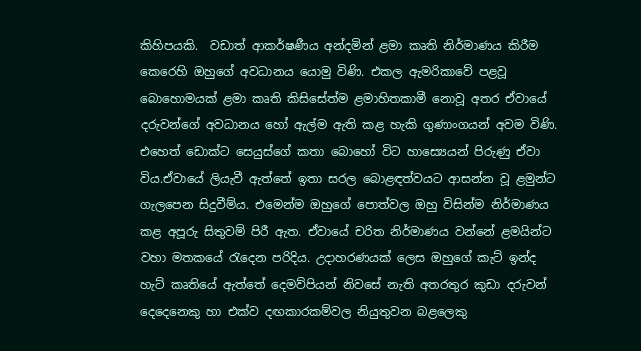කිහිපයකි.  වඩාත් ආකර්ෂණීය අන්දමින් ළමා කෘති නිර්මාණය කිරීම කෙරෙහි ඔහුගේ අවධානය යොමු විණි. එකල ඇමරිකාවේ පළවූ බොහොමයක් ළමා කෘති කිසිසේත්ම ළමාහිතකාමී නොවූ අතර ඒවායේ දරුවන්ගේ අවධානය හෝ ඇල්ම ඇති කළ හැකි ගුණාංගයන් අවම විණි. එහෙත් ඩොක්ට සෙයුස්ගේ කතා බොහෝ විට හාස්‍යෙයන් පිරුණු ඒවා විය.ඒවායේ ලියැවී ඇත්තේ ඉතා සරල බොළඳත්වයට ආසන්න වූ ළමුන්ට ගැලපෙන සිදුවීම්ය. එමෙන්ම ඔහුගේ පොත්වල ඔහු විසින්ම නිර්මාණය කළ අපූරු සිතුවම් පිරී ඇත. ඒවායේ චරිත නිර්මාණය වන්නේ ළමයින්ට වහා මතකයේ රැදෙන පරිදිය. උදාහරණයක් ලෙස ඔහුගේ කැට් ඉන්ද හැට් කෘතියේ ඇත්තේ දෙමව්පියන් නිවසේ නැති අතරතුර කුඩා දරුවන් දෙදෙනෙකු හා එක්ව දඟකාරකම්වල නියුතුවන බළලෙකු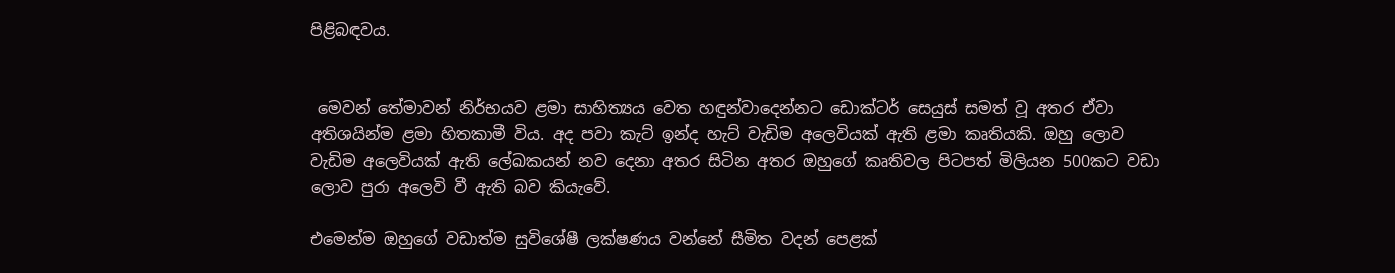පිළිබඳවය.


 මෙවන් තේමාවන් නිර්භයව ළමා සාහිත්‍යය වෙත හඳුන්වාදෙන්නට ඩොක්ටර් සෙයුස් සමත් වූ අතර ඒවා අතිශයින්ම ළමා හිතකාමී විය. අද පවා කැට් ඉන්ද හැට් වැඩිම අලෙවියක් ඇති ළමා කෘතියකි. ඔහු ලොව වැඩිම අලෙවියක් ඇති ලේඛකයන් නව දෙනා අතර සිටින අතර ඔහුගේ කෘතිවල පිටපත් මිලියන 500කට වඩා ලොව පුරා අලෙවි වී ඇති බව කියැවේ.

එමෙන්ම ඔහුගේ වඩාත්ම සුවිශේෂී ලක්ෂණය වන්නේ සීමිත වදන් පෙළක්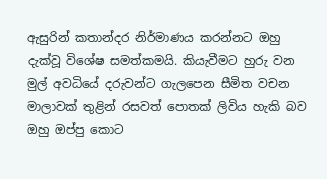ඇසුරින් කතාන්දර නිර්මාණය කරන්නට ඔහු දැක්වූ විශේෂ සමත්කමයි. කියැවීමට හුරු වන මුල් අවධියේ දරුවන්ට ගැලපෙන සීමිත වචන මාලාවක් තුළින් රසවත් පොතක් ලිවිය හැකි බව ඔහු ඔප්පු කොට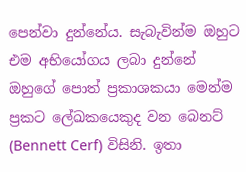පෙන්වා දුන්නේය. සැබැවින්ම ඔහුට එම අභියෝගය ලබා දුන්නේ ඔහුගේ පොත් ප්‍රකාශකයා මෙන්ම ප්‍රකට ලේඛකයෙකුද වන බෙනට් (Bennett Cerf) විසිනි. ඉතා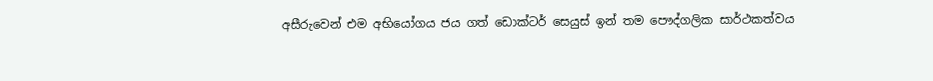අසීරුවෙන් එම අභියෝගය ජය ගත් ඩොක්ටර් සෙයුස් ඉන් තම පෞද්ගලික සාර්ථකත්වය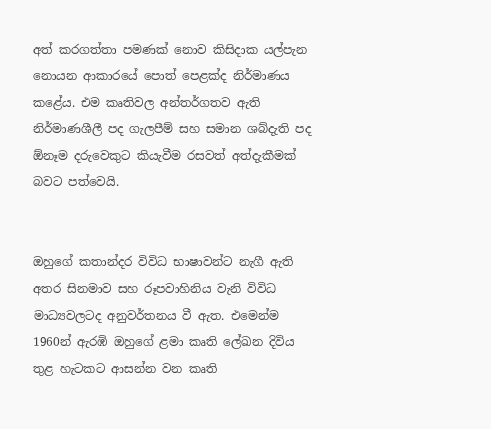අත් කරගත්තා පමණක් නොව කිසිදාක යල්පැන නොයන ආකාරයේ පොත් පෙළක්ද නිර්මාණය කළේය. එම කෘතිවල අන්තර්ගතව ඇති නිර්මාණශීලී පද ගැලපීම් සහ සමාන ශබ්දැති පද  ඕනෑම දරුවෙකුට කියැවීම රසවත් අත්දැකීමක් බවට පත්වෙයි.


ඔහුගේ කතාන්දර විවිධ භාෂාවන්ට නැගී ඇති අතර සිනමාව සහ රූපවාහිනිය වැනි විවිධ මාධ්‍යවලටද අනුවර්තනය වී ඇත. එමෙන්ම 1960න් ඇරඹි ඔහුගේ ළමා කෘති ලේඛන දිවිය තුළ හැටකට ආසන්න වන කෘති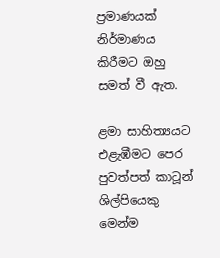ප්‍රමාණයක් නිර්මාණය කිරීමට ඔහු සමත් වී ඇත.

ළමා සාහිත්‍යයට එළැඹීමට පෙර පුවත්පත් කාටූන් ශිල්පියෙකු මෙන්ම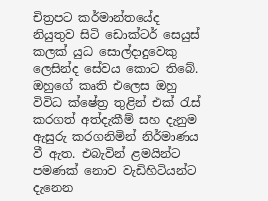චිත්‍රපට කර්මාන්තයේද නියුතුව සිටි ඩොක්ටර් සෙයුස් කලක් යුධ සොල්දාදුවෙකු ලෙසින්ද සේවය කොට තිබේ.  ඔහුගේ කෘති එලෙස ඔහු විවිධ ක්ෂේත්‍ර තුළින් එක් රැස් කරගත් අත්දැකීම් සහ දැනුම ඇසුරු කරගනිමින් නිර්මාණය වී ඇත. එබැවින් ළමයින්ට පමණක් නොව වැඩිහිටියන්ට දැනෙන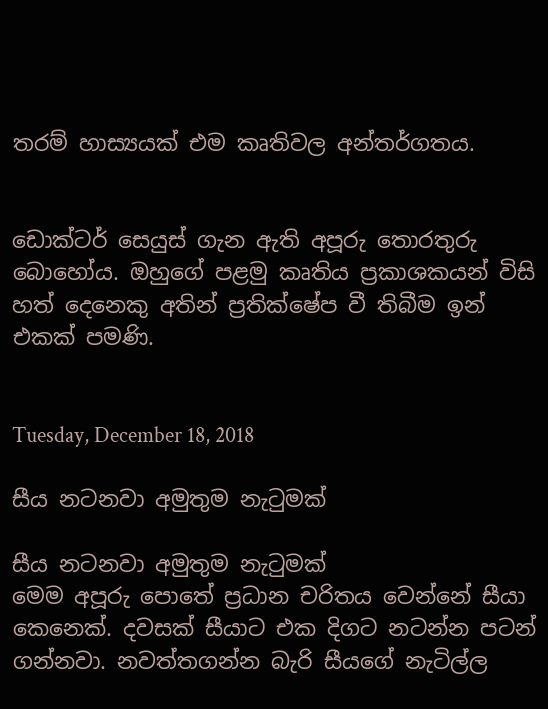තරම් හාස්‍යයක් එම කෘතිවල අන්තර්ගතය.


ඩොක්ටර් සෙයුස් ගැන ඇති අපූරු තොරතුරු බොහෝය. ඔහුගේ පළමු කෘතිය ප්‍රකාශකයන් විසි හත් දෙනෙකු අතින් ප්‍රතික්ෂේප වී තිබීම ඉන් එකක් පමණි.


Tuesday, December 18, 2018

සීය නටනවා අමුතුම නැටුමක්

සීය නටනවා අමුතුම නැටුමක්
මෙම අපූරු පොතේ ප්‍රධාන චරිතය වෙන්නේ සීයා කෙනෙක්. දවසක් සීයාට එක දිගට නටන්න පටන් ගන්නවා. නවත්තගන්න බැරි සීයගේ නැටිල්ල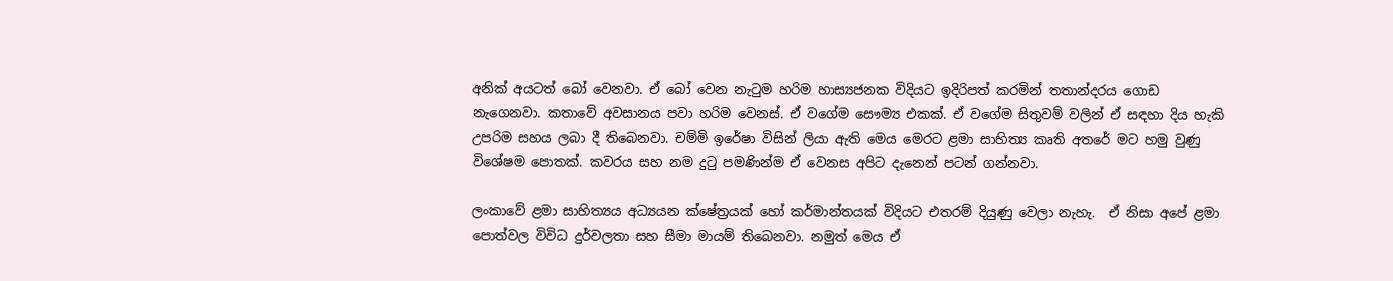අනික් අයටත් බෝ වෙනවා. ඒ බෝ වෙන නැටුම හරිම හාස්‍යජනක විදියට ඉදිරිපත් කරමින් තතාන්දරය ගොඩ නැගෙනවා. කතාවේ අවසානය පවා හරිම වෙනස්. ඒ වගේම සෞම්‍ය එකක්. ඒ වගේම සිතුවම් වලින් ඒ සඳහා දිය හැකි උපරිම සහය ලබා දී තිබෙනවා. චම්මි ඉරේෂා විසින් ලියා ඇති මෙය මෙරට ළමා සාහිත්‍ය කෘති අතරේ මට හමු වුණු විශේෂම පොතක්. කවරය සහ නම දුටු පමණින්ම ඒ වෙනස අපිට දැනෙන් පටන් ගන්නවා.

ලංකාවේ ළමා සාහිත්‍යය අධ්‍යයන ක්ෂේත්‍රයක් හෝ කර්මාන්තයක් විදියට එතරම් දියුණු වෙලා නැහැ.  ඒ නිසා අපේ ළමා පොත්වල විවිධ දුර්වලතා සහ සීමා මායම් තිබෙනවා. නමුත් මෙය ඒ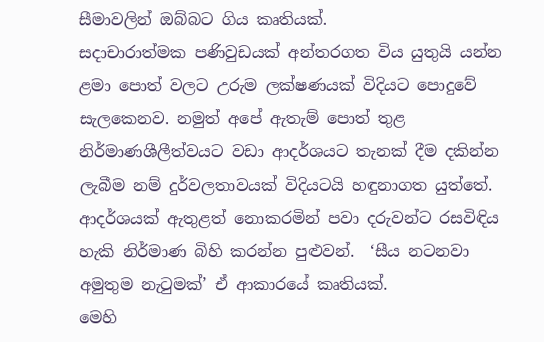සීමාවලින් ඔබ්බට ගිය කෘතියක්.
සදාචාරාත්මක පණිවුඩයක් අන්තරගත විය යුතුයි යන්න ළමා පොත් වලට උරුම ලක්ෂණයක් විදියට පොදුවේ සැලකෙනව. නමුත් අපේ ඇතැම් පොත් තුළ නිර්මාණශීලීත්වයට වඩා ආදර්ශයට තැනක් දීම දකින්න ලැබීම නම් දුර්වලතාවයක් විදියටයි හඳුනාගත යුත්තේ. ආදර්ශයක් ඇතුළත් නොකරමින් පවා දරුවන්ට රසවිඳිය හැකි නිර්මාණ බිහි කරන්න පුළුවන්.  ‘සීය නටනවා අමුතුම නැටුමක්’ ඒ ආකාරයේ කෘතියක්.
මෙහි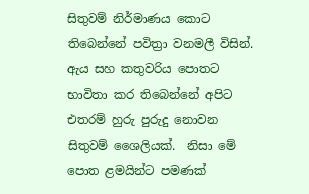සිතුවම් නිර්මාණය කොට තිබෙන්නේ පවිත්‍රා වනමලී විසින්. ඇය සහ කතුවරිය පොතට භාවිතා කර තිබෙන්නේ අපිට එතරම් හුරු පුරුදු නොවන සිතුවම් ශෛලියක්.  නිසා මේ පොත ළමයින්ට පමණක්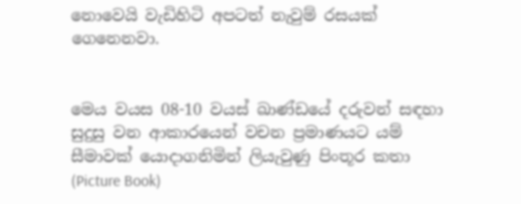නොවෙයි වැඩිහිටි අපටත් නැවුම් රසයක් ගෙනෙනවා.


මෙය වයස 08-10 වයස් ඛාණ්ඩයේ දරුවන් සඳහා සුදුසු වන ආකාරයෙන් වචන ප්‍රමාණයට යම් සීමාවක් යොදාගනිමින් ලියැවුණු පිංතූර කතා (Picture Book)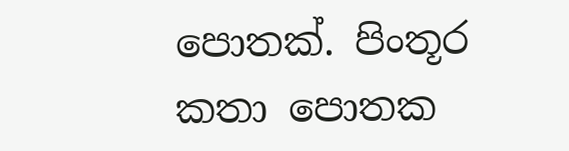පොතක්. පිංතූර කතා පොතක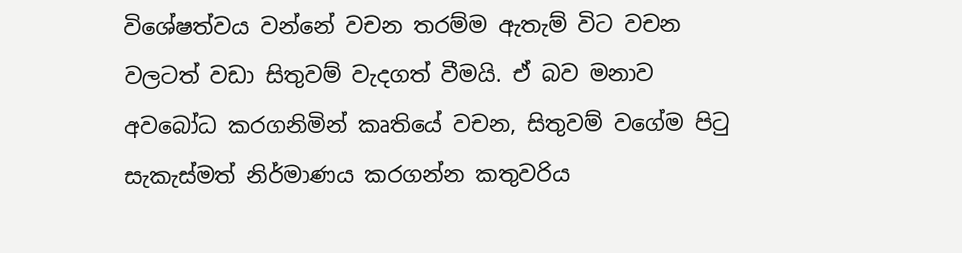විශේෂත්වය වන්නේ වචන තරම්ම ඇතැම් විට වචන වලටත් වඩා සිතුවම් වැදගත් වීමයි. ඒ බව මනාව අවබෝධ කරගනිමින් කෘතියේ වචන, සිතුවම් වගේම පිටු සැකැස්මත් නිර්මාණය කරගන්න කතුවරිය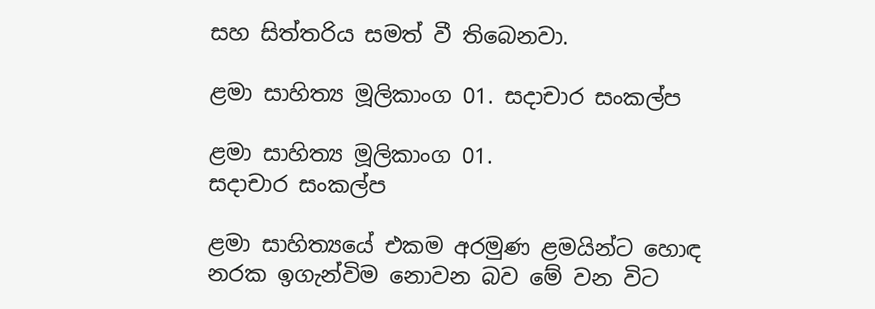සහ සිත්තරිය සමත් වී තිබෙනවා.

ළමා සාහිත්‍ය මූලිකාංග 01. සදාචාර සංකල්ප

ළමා සාහිත්‍ය මූලිකාංග 01.
සදාචාර සංකල්ප

ළමා සාහිත්‍යයේ එකම අරමුණ ළමයින්ට හොඳ නරක ඉගැන්විම නොවන බව මේ වන විට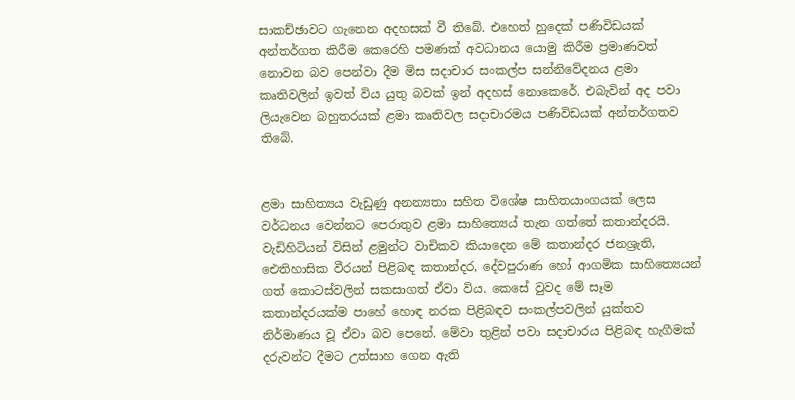සාකච්ඡාවට ගැනෙන අදහසක් වී තිබේ. එහෙත් හුදෙක් පණිවිඩයක් අන්තර්ගත කිරීම කෙරෙහි පමණක් අවධානය යොමු කිරීම ප්‍රමාණවත් නොවන බව පෙන්වා දීම මිස සදාචාර සංකල්ප සන්නිවේදනය ළමා කෘතිවලින් ඉවත් විය යුතු බවක් ඉන් අදහස් නොකෙරේ. එබැවින් අද පවා ලියැවෙන බහුතරයක් ළමා කෘතිවල සදාචාරමය පණිවිඩයක් අන්තර්ගතව තිබේ.


ළමා සාහිත්‍යය වැඩුණු අනන්‍යතා සහිත විශේෂ සාහිතයාංගයක් ලෙස වර්ධනය වෙන්නට පෙරාතුව ළමා සාහිත්‍යෙය් තැන ගත්තේ කතාන්දරයි. වැඩිහිටියන් විසින් ළමුන්ට වාචිකව කියාදෙන මේ කතාන්දර ජනශ්‍රැති, ඓතිහාසික වීරයන් පිළිබඳ කතාන්දර, දේවපුරාණ හෝ ආගමික සාහිත්‍යෙයන් ගත් කොටස්වලින් සකසාගත් ඒවා විය. කෙසේ වුවද මේ සෑම කතාන්දරයක්ම පාහේ හොඳ නරක පිළිබඳව සංකල්පවලින් යුක්තව නිර්මාණය වූ ඒවා බව පෙනේ. මේවා තුළින් පවා සදාචාරය පිළිබඳ හැගීමක් දරුවන්ට දීමට උත්සාහ ගෙන ඇති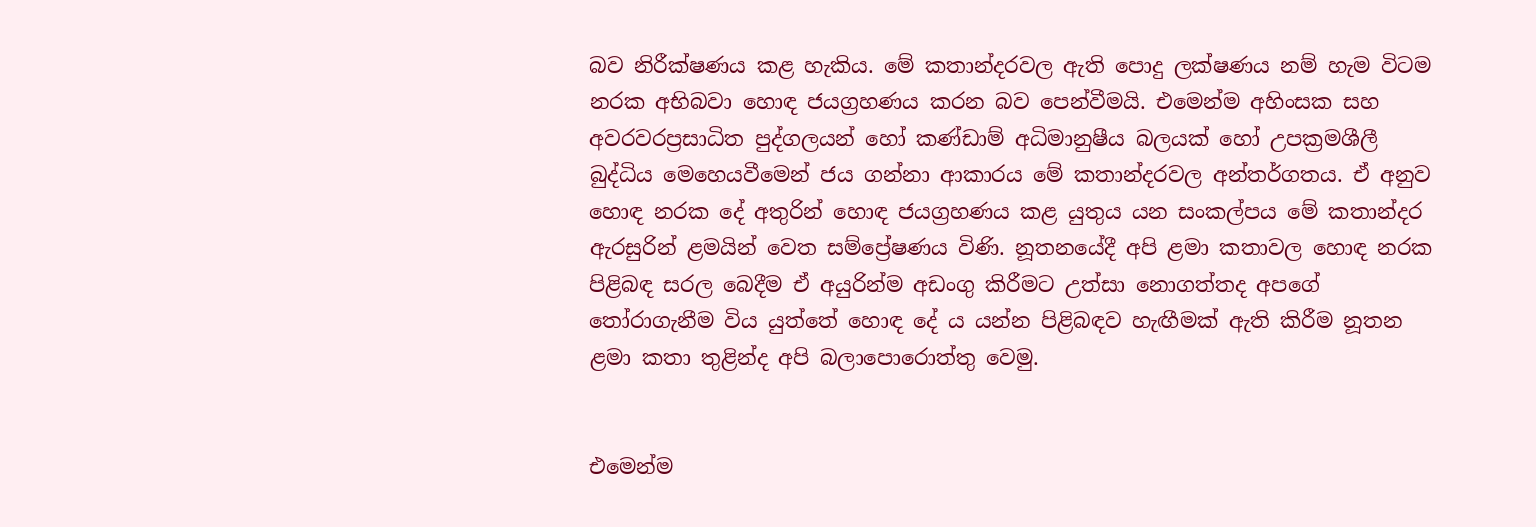බව නිරීක්ෂණය කළ හැකිය. මේ කතාන්දරවල ඇති පොදු ලක්ෂණය නම් හැම විටම නරක අභිබවා හොඳ ජයග්‍රහණය කරන බව පෙන්වීමයි. එමෙන්ම අහිංසක සහ අවරවරප්‍රසාධිත පුද්ගලයන් හෝ කණ්ඩාම් අධිමානුෂීය බලයක් හෝ උපක්‍රමශීලී බුද්ධිය මෙහෙයවීමෙන් ජය ගන්නා ආකාරය මේ කතාන්දරවල අන්තර්ගතය. ඒ අනුව හොඳ නරක දේ අතුරින් හොඳ ජයග්‍රහණය කළ යුතුය යන සංකල්පය මේ කතාන්දර ඇරසුරින් ළමයින් වෙත සම්ප්‍රේෂණය විණි. නූතනයේදී අපි ළමා කතාවල හොඳ නරක පිළිබඳ සරල බෙදීම ඒ අයුරින්ම අඩංගු කිරීමට උත්සා නොගත්තද අපගේ තෝරාගැනීම විය යුත්තේ හොඳ දේ ය යන්න පිළිබඳව හැඟීමක් ඇති කිරීම නූතන ළමා කතා තුළින්ද අපි බලාපොරොත්තු වෙමු.


එමෙන්ම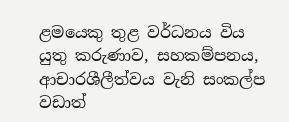ළමයෙකු තුළ වර්ධනය විය යුතු කරුණාව, සහකම්පනය, ආචාරශීලීත්වය වැනි සංකල්ප වඩාත්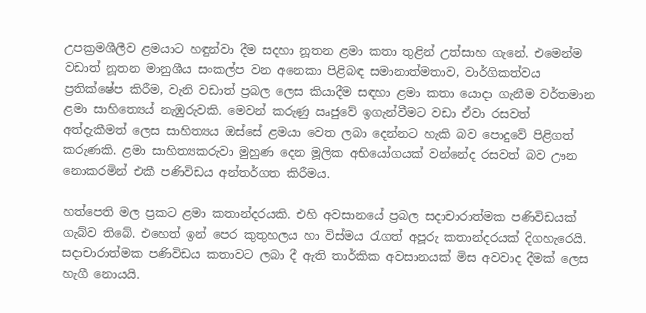උපක්‍රමශීලීව ළමයාට හඳුන්වා දීම සදහා නූතන ළමා කතා තුළින් උත්සාහ ගැනේ. එමෙන්ම වඩාත් නූතන මානුශීය සංකල්ප වන අනෙකා පිළිබඳ සමානාත්මතාව, වාර්ගිකත්වය ප්‍රතික්ෂේප කිරීම, වැනි වඩාත් ප්‍රබල ලෙස කියාදීම සඳහා ළමා කතා යොදා ගැනීම වර්තමාන ළමා සාහිත්‍යෙය් නැඹුරුවකි. මෙවන් කරුණු ඍජුවේ ඉගැන්වීමට වඩා ඒවා රසවත් අත්දැකීමත් ලෙස සාහිත්‍යය ඔස්සේ ළමයා වෙත ලබා දෙන්නට හැකි බව පොදුවේ පිළිගත් කරුණකි. ළමා සාහිත්‍යකරුවා මුහුණ දෙන මූලික අභියෝගයක් වන්නේද රසවත් බව ඌන නොකරමින් එකී පණිවිඩය අන්තර්ගත කිරීමය.

හත්පෙති මල ප්‍රකට ළමා කතාන්දරයකි. එහි අවසානයේ ප්‍රබල සදාචාරාත්මක පණිවිඩයක් ගැබ්ව තිබේ. එහෙත් ඉන් පෙර කුතුහලය හා විස්මය රැගත් අපූරු කතාන්දරයක් දිගහැරෙයි. සදාචාරාත්මක පණිවිඩය කතාවට ලබා දී ඇති තාර්කික අවසානයක් මිස අවවාද දීමක් ලෙස හැගී නොයයි.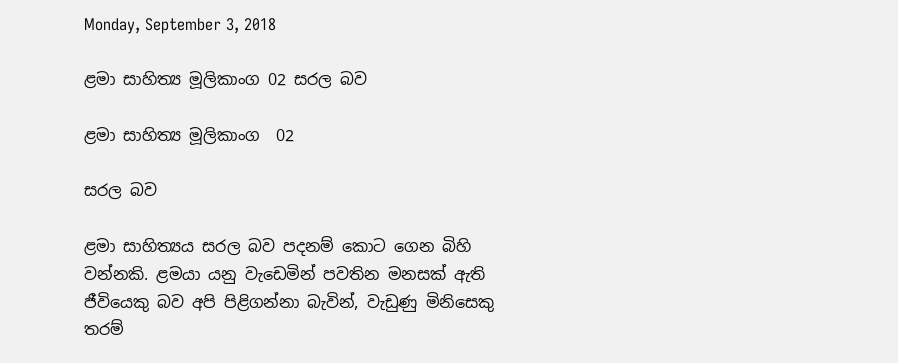Monday, September 3, 2018

ළමා සාහිත්‍ය මූලිකාංග 02 සරල බව

ළමා සාහිත්‍ය මූලිකාංග  02

සරල බව

ළමා සාහිත්‍යය සරල බව පදනම් කොට ගෙන බිහි වන්නකි. ළමයා යනු වැඩෙමින් පවතින මනසක් ඇති ජීවියෙකු බව අපි පිළිගන්නා බැවින්, වැඩුණු මිනිසෙකු තරම්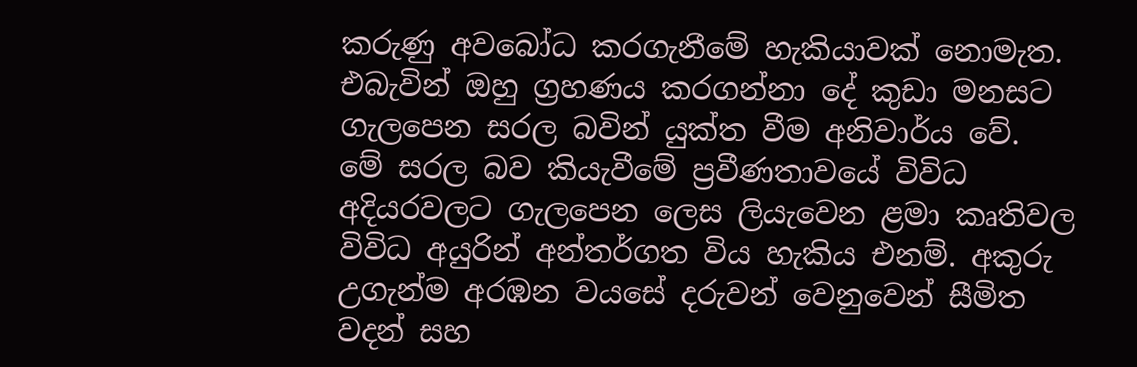කරුණු අවබෝධ කරගැනීමේ හැකියාවක් නොමැත. එබැවින් ඔහු ග්‍රහණය කරගන්නා දේ කුඩා මනසට ගැලපෙන සරල බවින් යුක්ත වීම අනිවාර්ය වේ.
මේ සරල බව කියැවීමේ ප්‍රවීණතාවයේ විවිධ අදියරවලට ගැලපෙන ලෙස ලියැවෙන ළමා කෘතිවල විවිධ අයුරින් අන්තර්ගත විය හැකිය එනම්. අකුරු උගැන්ම අරඹන වයසේ දරුවන් වෙනුවෙන් සීමිත වදන් සහ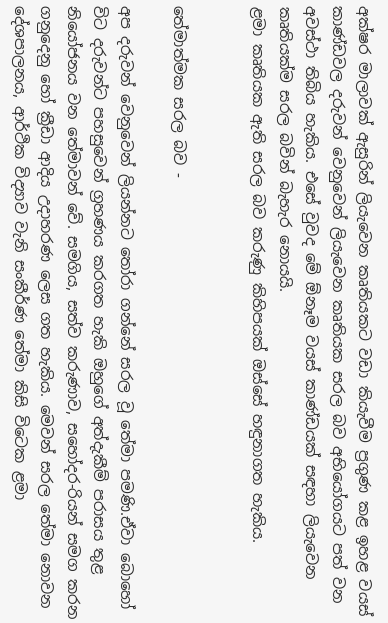අක්ෂර මාලාවක් ඇසුරින් ලියැවෙන කෘතියකට වඩා කියැවීම ප්‍රගුණ කළ ඉහළ වයස් කාණ්ඩවල දරුවන් වෙනුවෙන් ලියැවෙන කෘතියක සරල බව අභියෝගයට පත් වන අවස්ථා තිබිය හැකිය. එසේ වුවද මේ ඕනෑම වයස් කාණ්ඩයක් සඳහා ලියැවෙන කෘතියක්ම සරල බවින් බැහැර නොයයි.
ළමා කෘතියක ඇති සරල බව කරුණු කිහිපයක් ඔස්සේ හඳුනාගත හැකිය.


තේමාත්මක සරල බව -

අප දරුවන් වෙනුවෙන් ලියන්නට තෝරා ගන්නේ සරල වූ තේමා පමණි.ඒවා බොහෝ විට දරුවන්ට පහසුවෙන් ග්‍රහණය කරගත හැකි ඔහුගේ අත්දැකීම් පරාසය තුළ නියෝජනය වන තේමාවන් වේ. සමගිය, සත්ව කරුණාව, සහෝදර-රියන් සමග කරන ගනුදෙනු හෝ ක්‍රීඩා ආදිය උදාහරණ ලෙස ගත හැකිය. මෙවන් සරල තේමා නොවන දේශපාලනය, ආර්ථික විද්‍යාව වැනි සංකීර්ණ තේමා කිසි විටෙක ළමා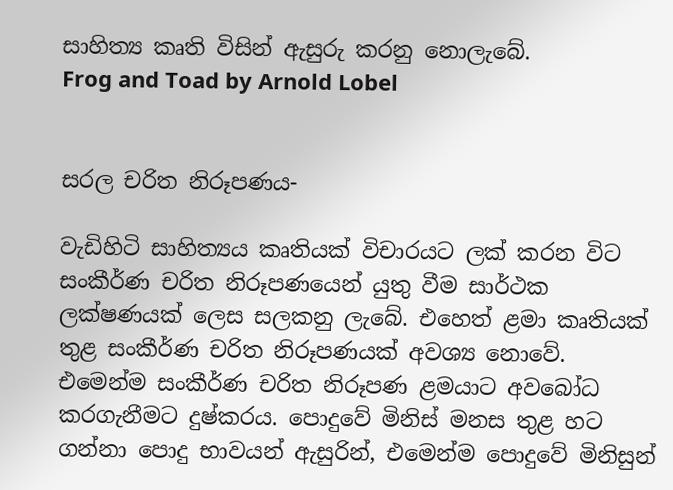සාහිත්‍ය කෘති විසින් ඇසුරු කරනු නොලැබේ.
Frog and Toad by Arnold Lobel


සරල චරිත නිරූපණය-

වැඩිහිටි සාහිත්‍යය කෘතියක් විචාරයට ලක් කරන විට සංකීර්ණ චරිත නිරූපණයෙන් යුතු වීම සාර්ථක ලක්ෂණයක් ලෙස සලකනු ලැබේ. එහෙත් ළමා කෘතියක් තුළ සංකීර්ණ චරිත නිරූපණයක් අවශ්‍ය නොවේ. එමෙන්ම සංකීර්ණ චරිත නිරූපණ ළමයාට අවබෝධ කරගැනීමට දුෂ්කරය. පොදුවේ මිනිස් මනස තුළ හට ගන්නා පොදු භාවයන් ඇසුරින්, එමෙන්ම පොදුවේ මිනිසුන්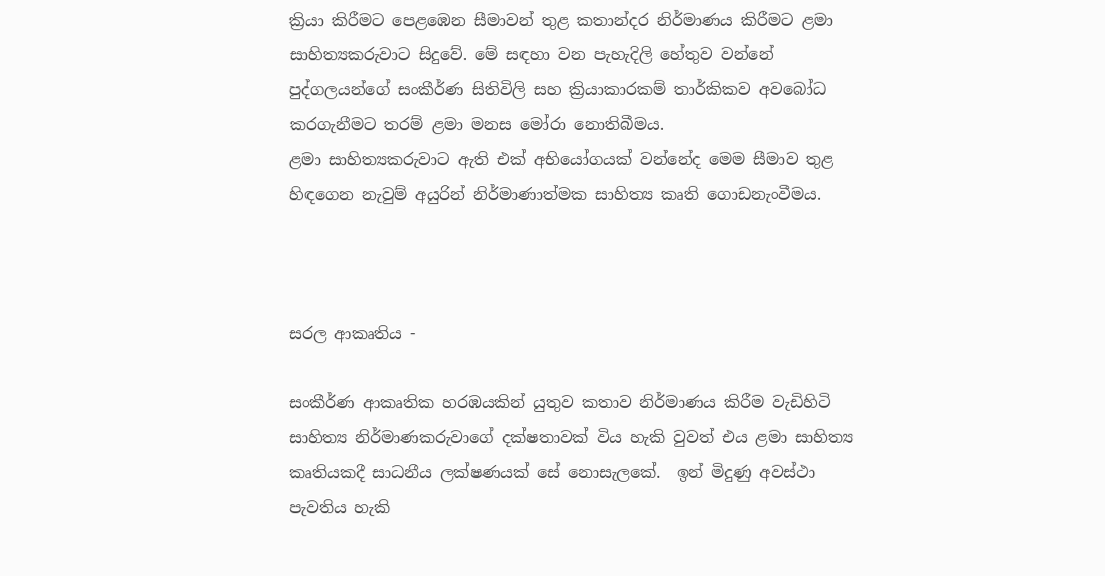ක්‍රියා කිරීමට පෙළඹෙන සීමාවන් තුළ කතාන්දර නිර්මාණය කිරීමට ළමා සාහිත්‍යකරුවාට සිදුවේ. මේ සඳහා වන පැහැදිලි හේතුව වන්නේ පුද්ගලයන්ගේ සංකීර්ණ සිතිවිලි සහ ක්‍රියාකාරකම් තාර්කිකව අවබෝධ කරගැනීමට තරම් ළමා මනස මෝරා නොතිබීමය.
ළමා සාහිත්‍යකරුවාට ඇති එක් අභියෝගයක් වන්නේද මෙම සීමාව තුළ හිඳගෙන නැවුම් අයුරින් නිර්මාණාත්මක සාහිත්‍ය කෘති ගොඩනැංවීමය.



සරල ආකෘතිය -

සංකීර්ණ ආකෘතික හරඹයකින් යුතුව කතාව නිර්මාණය කිරීම වැඩිහිටි සාහිත්‍ය නිර්මාණකරුවාගේ දක්ෂතාවක් විය හැකි වුවත් එය ළමා සාහිත්‍ය කෘතියකදී සාධනීය ලක්ෂණයක් සේ නොසැලකේ.  ඉන් මිදුණු අවස්ථා පැවතිය හැකි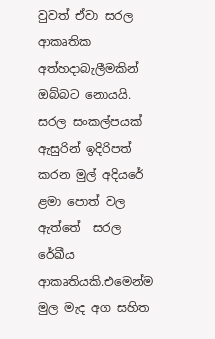වුවත් ඒවා සරල ආකෘතික අත්හදාබැලීමකින් ඔබ්බට නොයයි. සරල සංකල්පයක් ඇසුරින් ඉදිරිපත් කරන මුල් අදියරේ ළමා පොත් වල ඇත්තේ  සරල රේඛීය ආකෘතියකි.එමෙන්ම මුල මැද අග සහිත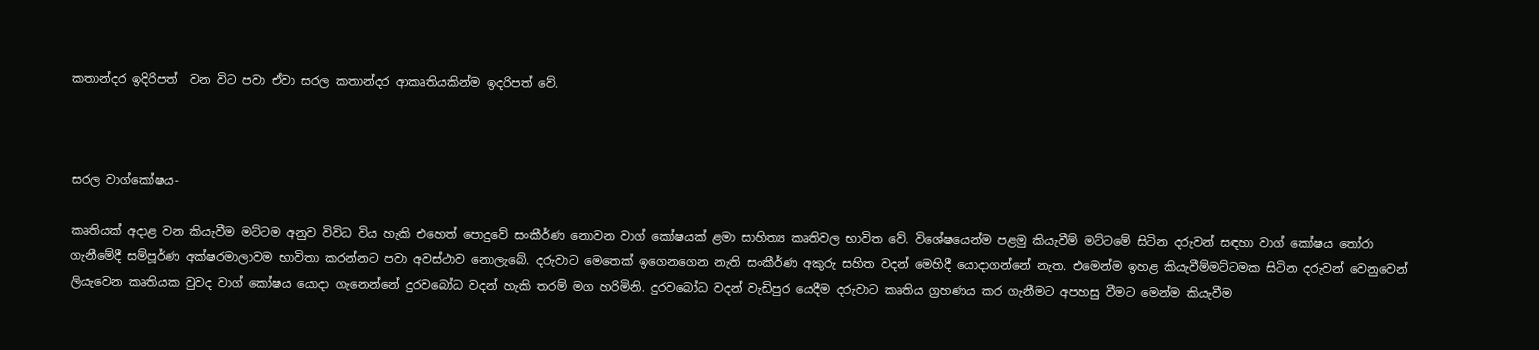කතාන්දර ඉදිරිපත්  වන විට පවා ඒවා සරල කතාන්දර ආකෘතියකින්ම ඉදරිපත් වේ.



සරල වාග්කෝෂය-

කෘතියක් අදාළ වන කියැවීම මට්ටම අනුව විවිධ විය හැකි එහෙත් පොදුවේ සංකීර්ණ නොවන වාග් කෝෂයක් ළමා සාහිත්‍ය කෘතිවල භාවිත වේ. විශේෂයෙන්ම පළමු කියැවීම් මට්ටමේ සිටින දරුවන් සඳහා වාග් කෝෂය තෝරා ගැනීමේදී සම්පූර්ණ අක්ෂරමාලාවම භාවිතා කරන්නට පවා අවස්ථාව නොලැබේ. දරුවාට මෙතෙක් ඉගෙනගෙන නැති සංකීර්ණ අකුරු සහිත වදන් මෙහිදී යොදාගන්නේ නැත. එමෙන්ම ඉහළ කියැවීම්මට්ටමක සිටින දරුවන් වෙනුවෙන් ලියැවෙන කෘතියක වුවද වාග් කෝෂය යොදා ගැනෙන්නේ දුරවබෝධ වදන් හැකි තරම් මග හරිමිනි. දුරවබෝධ වදන් වැඩිපුර යෙදීම දරුවාට කෘතිය ග්‍රහණය කර ගැනීමට අපහසු වීමට මෙන්ම කියැවීම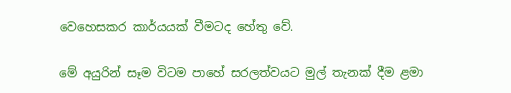වෙහෙසකර කාර්යයක් වීමටද හේතු වේ.

මේ අයුරින් සෑම විටම පාහේ සරලත්වයට මුල් තැනක් දීම ළමා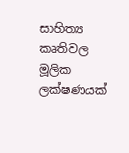සාහිත්‍ය කෘතිවල මූලික ලක්ෂණයක්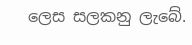ලෙස සලකනු ලැබේ.